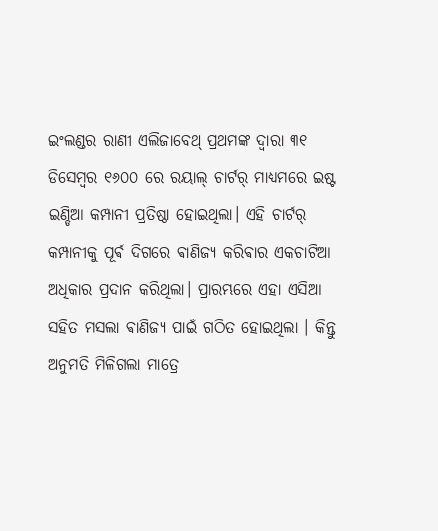ଇଂଲଣ୍ଡର ରାଣୀ ଏଲିଜାବେଥ୍ ପ୍ରଥମଙ୍କ ଦ୍ୱାରା ୩୧ ଡିସେମ୍ଵର ୧୬୦୦ ରେ ରୟାଲ୍ ଚାର୍ଟର୍ ମାଧ୍ୟମରେ ଇଷ୍ଟ ଇଣ୍ଡିଆ କମ୍ପାନୀ ପ୍ରତିଷ୍ଠା ହୋଇଥିଲା। ଏହି ଚାର୍ଟର୍ କମ୍ପାନୀକୁ ପୂର୍ଵ ଦିଗରେ ଵାଣିଜ୍ୟ କରିଵାର ଏକଚାଟିଆ ଅଧିକାର ପ୍ରଦାନ କରିଥିଲା। ପ୍ରାରମ୍ଭରେ ଏହା ଏସିଆ ସହିତ ମସଲା ଵାଣିଜ୍ୟ ପାଇଁ ଗଠିତ ହୋଇଥିଲା । କିନ୍ତୁ ଅନୁମତି ମିଳିଗଲା ମାତ୍ରେ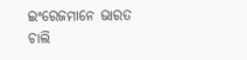ଇଂରେଜମାନେ ଭାରତ ଚାଲି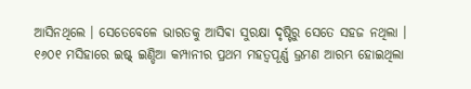ଆସିନଥିଲେ । ସେତେବେଳେ ଭାରତକୁ ଆସିଵା ସୁରକ୍ଷା ଦୃଷ୍ଟିରୁ ସେତେ ସହଜ ନଥିଲା ।
୧୬୦୧ ମସିହାରେ ଇଷ୍ଟ୍ ଇଣ୍ଡିଆ କମ୍ପାନୀର ପ୍ରଥମ ମହତ୍ୱପୂର୍ଣ୍ଣ ଭ୍ରମଣ ଆରମ୍ଭ ହୋଇଥିଲା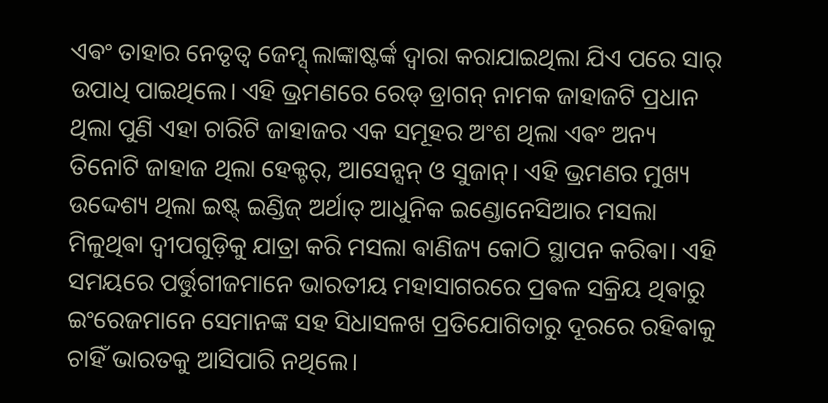ଏଵଂ ତାହାର ନେତୃତ୍ୱ ଜେମ୍ସ୍ ଲାଙ୍କାଷ୍ଟର୍ଙ୍କ ଦ୍ୱାରା କରାଯାଇଥିଲା ଯିଏ ପରେ ସାର୍ ଉପାଧି ପାଇଥିଲେ। ଏହି ଭ୍ରମଣରେ ରେଡ୍ ଡ୍ରାଗନ୍ ନାମକ ଜାହାଜଟି ପ୍ରଧାନ ଥିଲା ପୁଣି ଏହା ଚାରିଟି ଜାହାଜର ଏକ ସମୂହର ଅଂଶ ଥିଲା ଏଵଂ ଅନ୍ୟ ତିନୋଟି ଜାହାଜ ଥିଲା ହେକ୍ଟର୍, ଆସେନ୍ସନ୍ ଓ ସୁଜାନ୍। ଏହି ଭ୍ରମଣର ମୁଖ୍ୟ ଉଦ୍ଦେଶ୍ୟ ଥିଲା ଇଷ୍ଟ୍ ଇଣ୍ଡିଜ୍ ଅର୍ଥାତ୍ ଆଧୁନିକ ଇଣ୍ଡୋନେସିଆର ମସଲା ମିଳୁଥିଵା ଦ୍ୱୀପଗୁଡ଼ିକୁ ଯାତ୍ରା କରି ମସଲା ଵାଣିଜ୍ୟ କୋଠି ସ୍ଥାପନ କରିଵା। ଏହି ସମୟରେ ପର୍ତ୍ତୁଗୀଜମାନେ ଭାରତୀୟ ମହାସାଗରରେ ପ୍ରଵଳ ସକ୍ରିୟ ଥିଵାରୁ ଇଂରେଜମାନେ ସେମାନଙ୍କ ସହ ସିଧାସଳଖ ପ୍ରତିଯୋଗିତାରୁ ଦୂରରେ ରହିଵାକୁ ଚାହିଁ ଭାରତକୁ ଆସିପାରି ନଥିଲେ।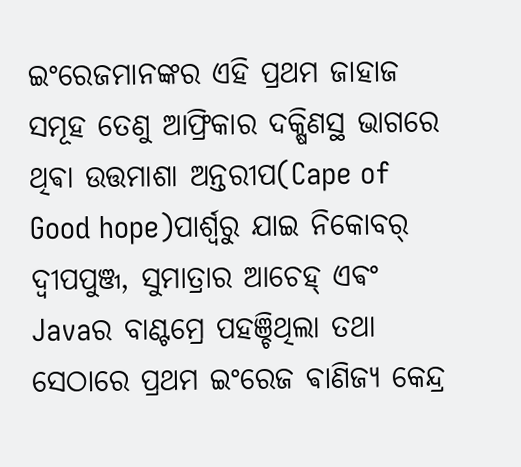ଇଂରେଜମାନଙ୍କର ଏହି ପ୍ରଥମ ଜାହାଜ ସମୂହ ତେଣୁ ଆଫ୍ରିକାର ଦକ୍ଷିଣସ୍ଥ ଭାଗରେ ଥିଵା ଉତ୍ତମାଶା ଅନ୍ତରୀପ(Cape of Good hope)ପାର୍ଶ୍ୱରୁ ଯାଇ ନିକୋବର୍ ଦ୍ୱୀପପୁଞ୍ଜ, ସୁମାତ୍ରାର ଆଚେହ୍ ଏଵଂ Javaର ବାଣ୍ଟମ୍ରେ ପହଞ୍ଚିଥିଲା ତଥା ସେଠାରେ ପ୍ରଥମ ଇଂରେଜ ଵାଣିଜ୍ୟ କେନ୍ଦ୍ର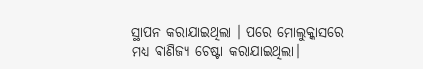ସ୍ଥାପନ କରାଯାଇଥିଲା । ପରେ ମୋଲୁକ୍କାସରେ ମଧ୍ୟ ଵାଣିଜ୍ୟ ଚେଷ୍ଟା କରାଯାଇଥିଲା।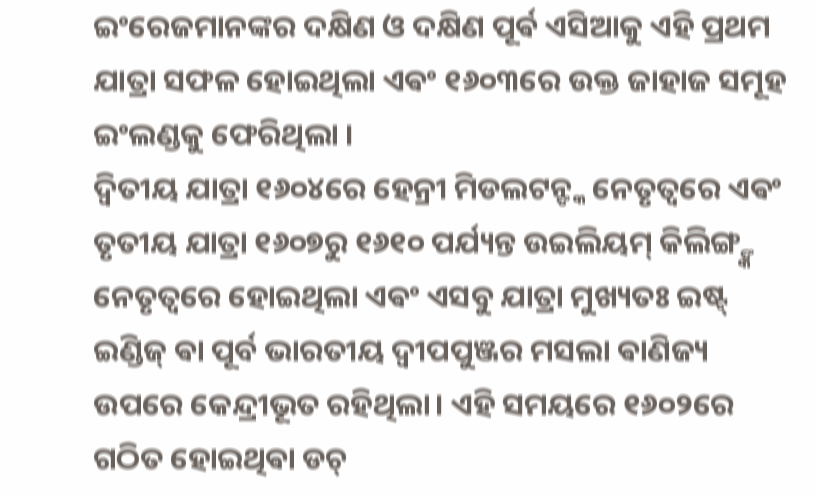ଇଂରେଜମାନଙ୍କର ଦକ୍ଷିଣ ଓ ଦକ୍ଷିଣ ପୂର୍ଵ ଏସିଆକୁ ଏହି ପ୍ରଥମ ଯାତ୍ରା ସଫଳ ହୋଇଥିଲା ଏଵଂ ୧୬୦୩ରେ ଉକ୍ତ ଜାହାଜ ସମୂହ ଇଂଲଣ୍ଡକୁ ଫେରିଥିଲା ।
ଦ୍ୱିତୀୟ ଯାତ୍ରା ୧୬୦୪ରେ ହେନ୍ରୀ ମିଡଲଟନ୍ଙ୍କ ନେତୃତ୍ୱରେ ଏଵଂ ତୃତୀୟ ଯାତ୍ରା ୧୬୦୭ରୁ ୧୬୧୦ ପର୍ଯ୍ୟନ୍ତ ଉଇଲିୟମ୍ କିଲିଙ୍ଗ୍ଙ୍କ ନେତୃତ୍ୱରେ ହୋଇଥିଲା ଏଵଂ ଏସବୁ ଯାତ୍ରା ମୁଖ୍ୟତଃ ଇଷ୍ଟ୍ ଇଣ୍ଡିଜ୍ ଵା ପୂର୍ବ ଭାରତୀୟ ଦ୍ୱୀପପୁଞ୍ଜର ମସଲା ଵାଣିଜ୍ୟ ଉପରେ କେନ୍ଦ୍ରୀଭୂତ ରହିଥିଲା। ଏହି ସମୟରେ ୧୬୦୨ରେ ଗଠିତ ହୋଇଥିଵା ଡଚ୍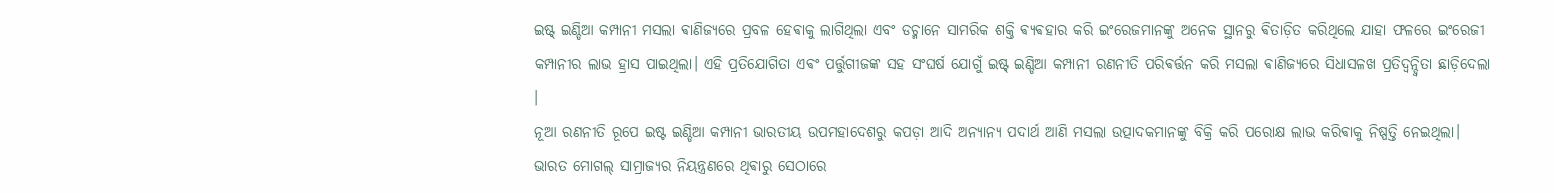ଇଷ୍ଟ୍ ଇଣ୍ଡିଆ କମ୍ପାନୀ ମସଲା ଵାଣିଜ୍ୟରେ ପ୍ରବଳ ହେଵାକୁ ଲାଗିଥିଲା ଏବଂ ଡଚ୍ମାନେ ସାମରିକ ଶକ୍ତି ଵ୍ୟଵହାର କରି ଇଂରେଜମାନଙ୍କୁ ଅନେକ ସ୍ଥାନରୁ ଵିତାଡ଼ିତ କରିଥିଲେ ଯାହା ଫଳରେ ଇଂରେଜୀ କମ୍ପାନୀର ଲାଭ ହ୍ରାସ ପାଇଥିଲା। ଏହି ପ୍ରତିଯୋଗିତା ଏଵଂ ପର୍ତ୍ତୁଗୀଜଙ୍କ ସହ ସଂଘର୍ଷ ଯୋଗୁଁ ଇଷ୍ଟ୍ ଇଣ୍ଡିଆ କମ୍ପାନୀ ରଣନୀତି ପରିଵର୍ତ୍ତନ କରି ମସଲା ଵାଣିଜ୍ୟରେ ସିଧାସଳଖ ପ୍ରତିଦ୍ୱନ୍ଦ୍ୱିତା ଛାଡ଼ିଦେଲା ।
ନୂଆ ରଣନୀତି ରୂପେ ଇଷ୍ଟ ଇଣ୍ଡିଆ କମ୍ପାନୀ ଭାରତୀୟ ଉପମହାଦେଶରୁ କପଡ଼ା ଆଦି ଅନ୍ୟାନ୍ୟ ପଦାର୍ଥ ଆଣି ମସଲା ଉତ୍ପାଦକମାନଙ୍କୁ ବିକ୍ରି କରି ପରୋକ୍ଷ ଲାଭ କରିଵାକୁ ନିଷ୍ପତ୍ତି ନେଇଥିଲା। ଭାରତ ମୋଗଲ୍ ସାମ୍ରାଜ୍ୟର ନିୟନ୍ତ୍ରଣରେ ଥିଵାରୁ ସେଠାରେ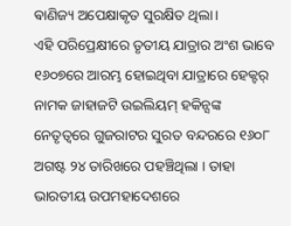ଵାଣିଜ୍ୟ ଅପେକ୍ଷାକୃତ ସୁରକ୍ଷିତ ଥିଲା।
ଏହି ପରିପ୍ରେକ୍ଷୀରେ ତୃତୀୟ ଯାତ୍ରାର ଅଂଶ ଭାବେ ୧୬୦୭ରେ ଆରମ୍ଭ ହୋଇଥିବା ଯାତ୍ରାରେ ହେକ୍ଟର୍ ନାମକ ଜାହାଜଟି ଉଇଲିୟମ୍ ହକିନ୍ସଙ୍କ ନେତୃତ୍ୱରେ ଗୁଜରାଟର ସୁରତ ବନ୍ଦରରେ ୧୬୦୮ ଅଗଷ୍ଟ ୨୪ ତାରିଖରେ ପହଞ୍ଚିଥିଲା । ତାହା ଭାରତୀୟ ଉପମହାଦେଶରେ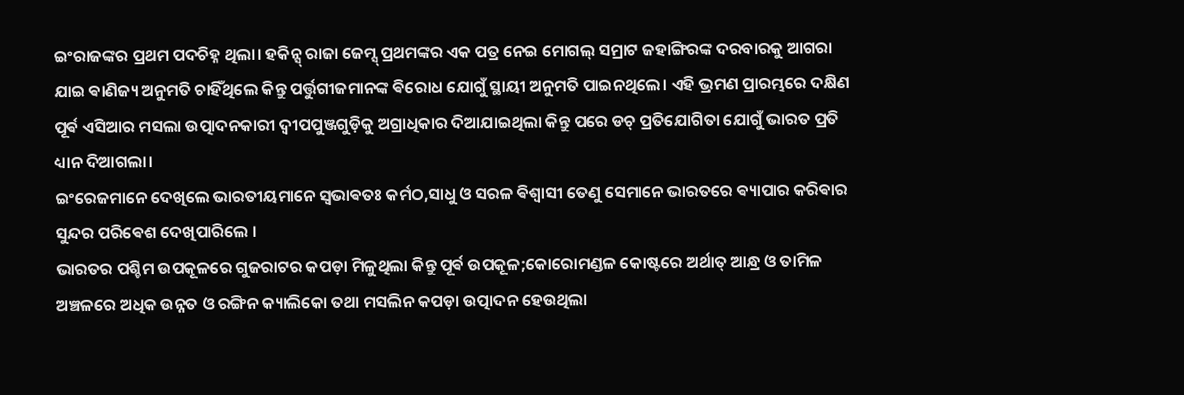ଇଂରାଜଙ୍କର ପ୍ରଥମ ପଦଚିହ୍ନ ଥିଲା। ହକିନ୍ସ୍ ରାଜା ଜେମ୍ସ୍ ପ୍ରଥମଙ୍କର ଏକ ପତ୍ର ନେଇ ମୋଗଲ୍ ସମ୍ରାଟ ଜହାଙ୍ଗିରଙ୍କ ଦରବାରକୁ ଆଗରା ଯାଇ ଵାଣିଜ୍ୟ ଅନୁମତି ଚାହିଁଥିଲେ କିନ୍ତୁ ପର୍ତ୍ତୁଗୀଜମାନଙ୍କ ଵିରୋଧ ଯୋଗୁଁ ସ୍ଥାୟୀ ଅନୁମତି ପାଇନଥିଲେ। ଏହି ଭ୍ରମଣ ପ୍ରାରମ୍ଭରେ ଦକ୍ଷିଣ ପୂର୍ଵ ଏସିଆର ମସଲା ଉତ୍ପାଦନକାରୀ ଦ୍ୱୀପପୁଞ୍ଜଗୁଡ଼ିକୁ ଅଗ୍ରାଧିକାର ଦିଆଯାଇଥିଲା କିନ୍ତୁ ପରେ ଡଚ୍ ପ୍ରତିଯୋଗିତା ଯୋଗୁଁ ଭାରତ ପ୍ରତି ଧ୍ୟାନ ଦିଆଗଲା।
ଇଂରେଜମାନେ ଦେଖିଲେ ଭାରତୀୟମାନେ ସ୍ଵଭାଵତଃ କର୍ମଠ,ସାଧୁ ଓ ସରଳ ଵିଶ୍ଵାସୀ ତେଣୁ ସେମାନେ ଭାରତରେ ଵ୍ୟାପାର କରିଵାର ସୁନ୍ଦର ପରିଵେଶ ଦେଖିପାରିଲେ ।
ଭାରତର ପଶ୍ଚିମ ଉପକୂଳରେ ଗୁଜରାଟର କପଡ଼ା ମିଳୁଥିଲା କିନ୍ତୁ ପୂର୍ଵ ଉପକୂଳ;କୋରୋମଣ୍ଡଳ କୋଷ୍ଟରେ ଅର୍ଥାତ୍ ଆନ୍ଧ୍ର ଓ ତାମିଳ ଅଞ୍ଚଳରେ ଅଧିକ ଉନ୍ନତ ଓ ରଙ୍ଗିନ କ୍ୟାଲିକୋ ତଥା ମସଲିନ କପଡ଼ା ଉତ୍ପାଦନ ହେଉଥିଲା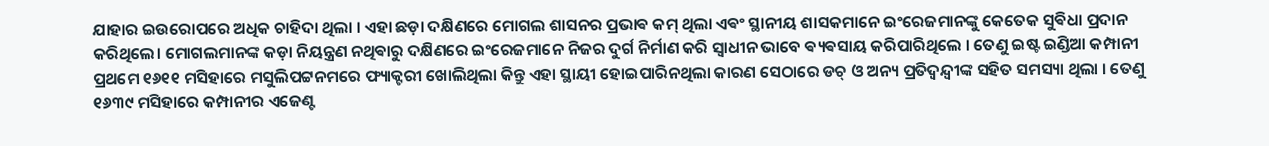ଯାହାର ଇଉରୋପରେ ଅଧିକ ଚାହିଦା ଥିଲା । ଏହା ଛଡ଼ା ଦକ୍ଷିଣରେ ମୋଗଲ ଶାସନର ପ୍ରଭାଵ କମ୍ ଥିଲା ଏଵଂ ସ୍ଥାନୀୟ ଶାସକମାନେ ଇଂରେଜମାନଙ୍କୁ କେତେକ ସୁଵିଧା ପ୍ରଦାନ କରିଥିଲେ। ମୋଗଲମାନଙ୍କ କଡ଼ା ନିୟନ୍ତ୍ରଣ ନଥିଵାରୁ ଦକ୍ଷିଣରେ ଇଂରେଜମାନେ ନିଜର ଦୁର୍ଗ ନିର୍ମାଣ କରି ସ୍ୱାଧୀନ ଭାବେ ଵ୍ୟଵସାୟ କରିପାରିଥିଲେ । ତେଣୁ ଇଷ୍ଟ ଇଣ୍ଡିଆ କମ୍ପାନୀ ପ୍ରଥମେ ୧୬୧୧ ମସିହାରେ ମସୁଲିପଟ୍ଟନମରେ ଫ୍ୟାକ୍ଟରୀ ଖୋଲିଥିଲା କିନ୍ତୁ ଏହା ସ୍ଥାୟୀ ହୋଇପାରିନଥିଲା କାରଣ ସେଠାରେ ଡଚ୍ ଓ ଅନ୍ୟ ପ୍ରତିଦ୍ୱନ୍ଦ୍ୱୀଙ୍କ ସହିତ ସମସ୍ୟା ଥିଲା । ତେଣୁ ୧୬୩୯ ମସିହାରେ କମ୍ପାନୀର ଏଜେଣ୍ଟ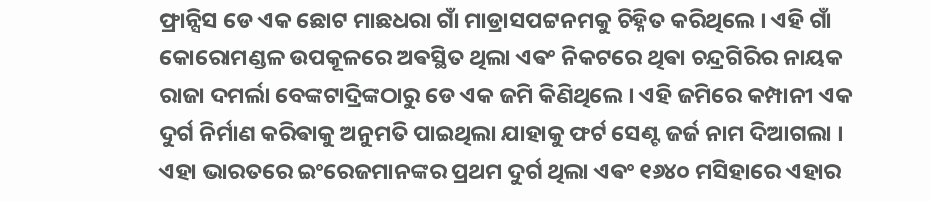ଫ୍ରାନ୍ସିସ ଡେ ଏକ ଛୋଟ ମାଛଧରା ଗାଁ ମାଡ୍ରାସପଟ୍ଟନମକୁ ଚିହ୍ନିତ କରିଥିଲେ । ଏହି ଗାଁ କୋରୋମଣ୍ଡଳ ଉପକୂଳରେ ଅଵସ୍ଥିତ ଥିଲା ଏଵଂ ନିକଟରେ ଥିଵା ଚନ୍ଦ୍ରଗିରିର ନାୟକ ରାଜା ଦମର୍ଲା ବେଙ୍କଟାଦ୍ରିଙ୍କଠାରୁ ଡେ ଏକ ଜମି କିଣିଥିଲେ । ଏହି ଜମିରେ କମ୍ପାନୀ ଏକ ଦୁର୍ଗ ନିର୍ମାଣ କରିଵାକୁ ଅନୁମତି ପାଇଥିଲା ଯାହାକୁ ଫର୍ଟ ସେଣ୍ଟ ଜର୍ଜ ନାମ ଦିଆଗଲା । ଏହା ଭାରତରେ ଇଂରେଜମାନଙ୍କର ପ୍ରଥମ ଦୁର୍ଗ ଥିଲା ଏଵଂ ୧୬୪୦ ମସିହାରେ ଏହାର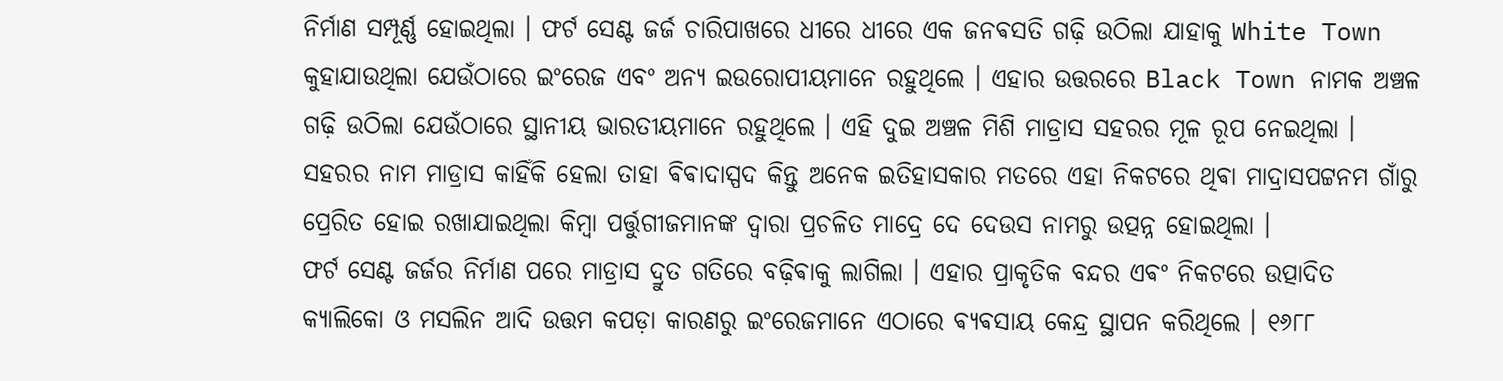ନିର୍ମାଣ ସମ୍ପୂର୍ଣ୍ଣ ହୋଇଥିଲା । ଫର୍ଟ ସେଣ୍ଟ ଜର୍ଜ ଚାରିପାଖରେ ଧୀରେ ଧୀରେ ଏକ ଜନଵସତି ଗଢ଼ି ଉଠିଲା ଯାହାକୁ White Town କୁହାଯାଉଥିଲା ଯେଉଁଠାରେ ଇଂରେଜ ଏବଂ ଅନ୍ୟ ଇଉରୋପୀୟମାନେ ରହୁଥିଲେ । ଏହାର ଉତ୍ତରରେ Black Town ନାମକ ଅଞ୍ଚଳ ଗଢ଼ି ଉଠିଲା ଯେଉଁଠାରେ ସ୍ଥାନୀୟ ଭାରତୀୟମାନେ ରହୁଥିଲେ । ଏହି ଦୁଇ ଅଞ୍ଚଳ ମିଶି ମାଡ୍ରାସ ସହରର ମୂଳ ରୂପ ନେଇଥିଲା । ସହରର ନାମ ମାଡ୍ରାସ କାହିଁକି ହେଲା ତାହା ଵିଵାଦାସ୍ପଦ କିନ୍ତୁ ଅନେକ ଇତିହାସକାର ମତରେ ଏହା ନିକଟରେ ଥିଵା ମାଦ୍ରାସପଟ୍ଟନମ ଗାଁରୁ ପ୍ରେରିତ ହୋଇ ରଖାଯାଇଥିଲା କିମ୍ବା ପର୍ତ୍ତୁଗୀଜମାନଙ୍କ ଦ୍ୱାରା ପ୍ରଚଳିତ ମାଦ୍ରେ ଦେ ଦେଉସ ନାମରୁ ଉତ୍ପନ୍ନ ହୋଇଥିଲା ।
ଫର୍ଟ ସେଣ୍ଟ ଜର୍ଜର ନିର୍ମାଣ ପରେ ମାଡ୍ରାସ ଦ୍ରୁତ ଗତିରେ ବଢ଼ିଵାକୁ ଲାଗିଲା । ଏହାର ପ୍ରାକୃତିକ ବନ୍ଦର ଏଵଂ ନିକଟରେ ଉତ୍ପାଦିତ କ୍ୟାଲିକୋ ଓ ମସଲିନ ଆଦି ଉତ୍ତମ କପଡ଼ା କାରଣରୁ ଇଂରେଜମାନେ ଏଠାରେ ଵ୍ୟଵସାୟ କେନ୍ଦ୍ର ସ୍ଥାପନ କରିଥିଲେ । ୧୬୮୮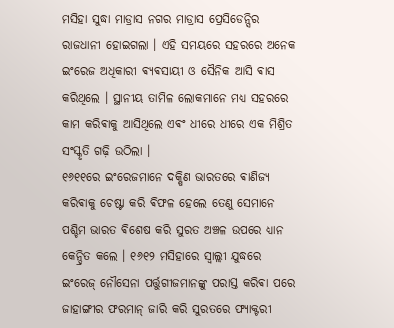ମସିହା ସୁଦ୍ଧା ମାଡ୍ରାସ ନଗର ମାଡ୍ରାସ ପ୍ରେସିଡେନ୍ସିର ରାଜଧାନୀ ହୋଇଗଲା । ଏହି ସମୟରେ ସହରରେ ଅନେକ ଇଂରେଜ ଅଧିକାରୀ ଵ୍ୟଵସାୟୀ ଓ ସୈନିକ ଆସି ଵାସ କରିଥିଲେ । ସ୍ଥାନୀୟ ତାମିଳ ଲୋକମାନେ ମଧ୍ୟ ସହରରେ କାମ କରିଵାକୁ ଆସିଥିଲେ ଏଵଂ ଧୀରେ ଧୀରେ ଏକ ମିଶ୍ରିତ ସଂସ୍କୃତି ଗଢ଼ି ଉଠିଲା ।
୧୬୧୧ରେ ଇଂରେଜମାନେ ଦକ୍ଷିଣ ଭାରତରେ ଵାଣିଜ୍ୟ କରିଵାକୁ ଚେଷ୍ଟା କରି ଵିଫଳ ହେଲେ ତେଣୁ ସେମାନେ ପଶ୍ଚିମ ଭାରତ ଵିଶେଷ କରି ସୁରତ ଅଞ୍ଚଳ ଉପରେ ଧ୍ୟାନ କେନ୍ଦ୍ରିତ କଲେ । ୧୬୧୨ ମସିହାରେ ସ୍ୱାଲ୍ଲୀ ଯୁଦ୍ଧରେ ଇଂରେଜ୍ ନୌସେନା ପର୍ତ୍ତୁଗୀଜମାନଙ୍କୁ ପରାସ୍ତ କରିଵା ପରେ ଜାହାଙ୍ଗୀର ଫରମାନ୍ ଜାରି କରି ସୁରତରେ ଫ୍ୟାକ୍ଟରୀ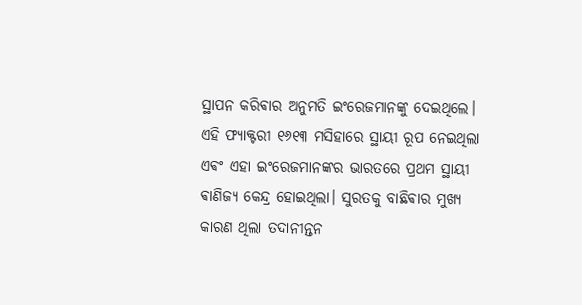ସ୍ଥାପନ କରିଵାର ଅନୁମତି ଇଂରେଜମାନଙ୍କୁ ଦେଇଥିଲେ। ଏହି ଫ୍ୟାକ୍ଟରୀ ୧୬୧୩ ମସିହାରେ ସ୍ଥାୟୀ ରୂପ ନେଇଥିଲା ଏଵଂ ଏହା ଇଂରେଜମାନଙ୍କର ଭାରତରେ ପ୍ରଥମ ସ୍ଥାୟୀ ଵାଣିଜ୍ୟ କେନ୍ଦ୍ର ହୋଇଥିଲା। ସୁରତକୁ ବାଛିଵାର ମୁଖ୍ୟ କାରଣ ଥିଲା ତଦାନୀନ୍ତନ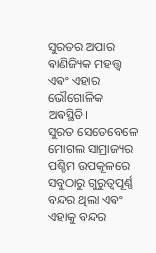ସୁରତର ଅପାର ଵାଣିଜ୍ୟିକ ମହତ୍ତ୍ୱ ଏଵଂ ଏହାର ଭୌଗୋଳିକ ଅଵସ୍ଥିତି।
ସୁରତ ସେତେବେଳେ ମୋଗଲ ସାମ୍ରାଜ୍ୟର ପଶ୍ଚିମ ଉପକୂଳରେ ସବୁଠାରୁ ଗୁରୁତ୍ୱପୂର୍ଣ୍ଣ ବନ୍ଦର ଥିଲା ଏଵଂ ଏହାକୁ ବନ୍ଦର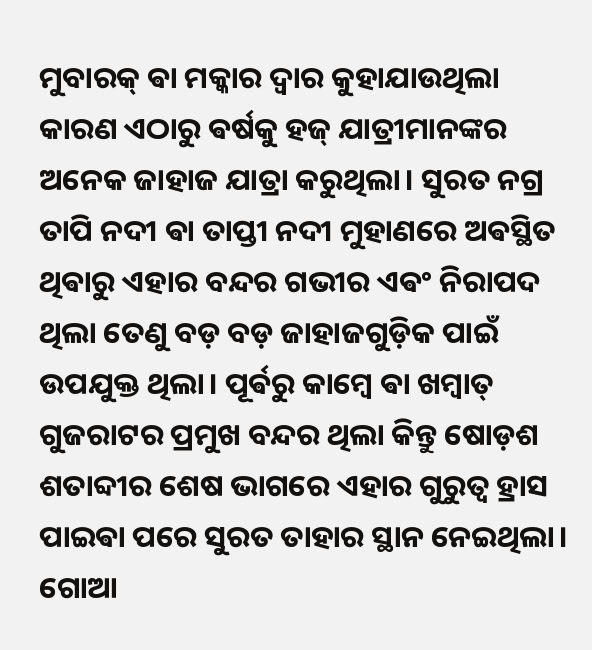ମୁବାରକ୍ ଵା ମକ୍କାର ଦ୍ୱାର କୁହାଯାଉଥିଲା କାରଣ ଏଠାରୁ ଵର୍ଷକୁ ହଜ୍ ଯାତ୍ରୀମାନଙ୍କର ଅନେକ ଜାହାଜ ଯାତ୍ରା କରୁଥିଲା। ସୁରତ ନଗ୍ର ତାପି ନଦୀ ଵା ତାପ୍ତୀ ନଦୀ ମୁହାଣରେ ଅଵସ୍ଥିତ ଥିଵାରୁ ଏହାର ବନ୍ଦର ଗଭୀର ଏଵଂ ନିରାପଦ ଥିଲା ତେଣୁ ବଡ଼ ବଡ଼ ଜାହାଜଗୁଡ଼ିକ ପାଇଁ ଉପଯୁକ୍ତ ଥିଲା। ପୂର୍ଵରୁ କାମ୍ଵେ ଵା ଖମ୍ଵାତ୍ ଗୁଜରାଟର ପ୍ରମୁଖ ବନ୍ଦର ଥିଲା କିନ୍ତୁ ଷୋଡ଼ଶ ଶତାବ୍ଦୀର ଶେଷ ଭାଗରେ ଏହାର ଗୁରୁତ୍ୱ ହ୍ରାସ ପାଇଵା ପରେ ସୁରତ ତାହାର ସ୍ଥାନ ନେଇଥିଲା। ଗୋଆ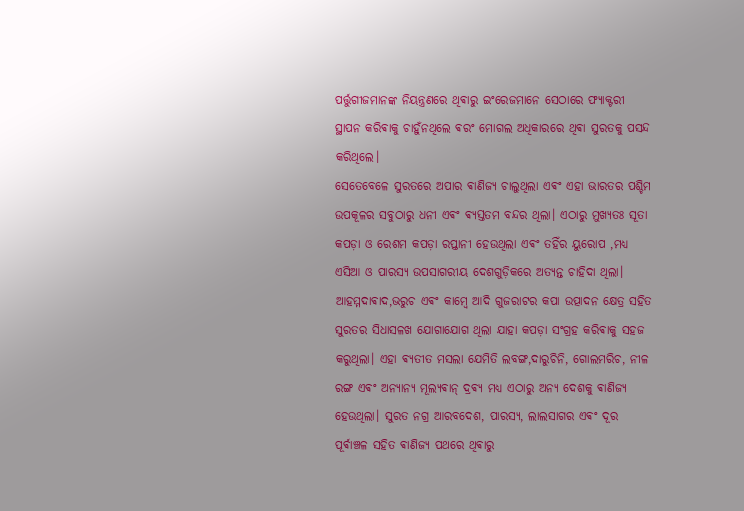ପର୍ତ୍ତୁଗୀଜମାନଙ୍କ ନିୟନ୍ତ୍ରଣରେ ଥିଵାରୁ ଇଂରେଜମାନେ ସେଠାରେ ଫ୍ୟାକ୍ଟରୀ ସ୍ଥାପନ କରିଵାକୁ ଚାହୁଁନଥିଲେ ଵରଂ ମୋଗଲ ଅଧିକାରରେ ଥିଵା ସୁରତକୁ ପସନ୍ଦ କରିଥିଲେ।
ସେତେବେଳେ ସୁରତରେ ଅପାର ଵାଣିଜ୍ୟ ଚାଲୁଥିଲା ଏଵଂ ଏହା ଭାରତର ପଶ୍ଚିମ ଉପକୂଳର ସବୁଠାରୁ ଧନୀ ଏଵଂ ଵ୍ୟସ୍ତତମ ବନ୍ଦର ଥିଲା। ଏଠାରୁ ମୁଖ୍ୟତଃ ସୂତା କପଡ଼ା ଓ ରେଶମ କପଡ଼ା ରପ୍ତାନୀ ହେଉଥିଲା ଏଵଂ ତହିଁର ୟୁରୋପ ,ମଧ୍ୟ ଏସିଆ ଓ ପାରସ୍ୟ ଉପସାଗରୀୟ ଦେଶଗୁଡ଼ିକରେ ଅତ୍ୟନ୍ତ ଚାହିଦା ଥିଲା। ଆହମ୍ମଦାଵାଦ,ଭରୁଚ ଏଵଂ କାମ୍ଵେ ଆଦି ଗୁଜରାଟର କପା ଉତ୍ପାଦନ କ୍ଷେତ୍ର ସହିତ ସୁରତର ସିଧାସଳଖ ଯୋଗାଯୋଗ ଥିଲା ଯାହା କପଡ଼ା ସଂଗ୍ରହ କରିଵାକୁ ସହଜ କରୁଥିଲା। ଏହା ଵ୍ୟତୀତ ମସଲା ଯେମିତି ଲବଙ୍ଗ,ଦାରୁଚିନି, ଗୋଲମରିଚ, ନୀଳ ରଙ୍ଗ ଏଵଂ ଅନ୍ୟାନ୍ୟ ମୂଲ୍ୟଵାନ୍ ଦ୍ରଵ୍ୟ ମଧ୍ୟ ଏଠାରୁ ଅନ୍ୟ ଦେଶକୁ ଵାଣିଜ୍ୟ ହେଉଥିଲା। ସୁରତ ନଗ୍ର ଆରବଦେଶ, ପାରସ୍ୟ, ଲାଲସାଗର ଏଵଂ ଦୂର ପୂର୍ଵାଞ୍ଚଳ ସହିତ ଵାଣିଜ୍ୟ ପଥରେ ଥିଵାରୁ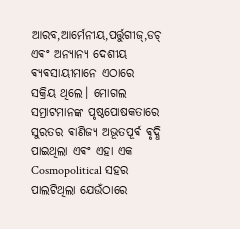ଆରବ,ଆର୍ମେନୀୟ,ପର୍ତ୍ତୁଗୀଜ୍,ଡଚ୍ ଏଵଂ ଅନ୍ୟାନ୍ୟ ଦେଶୀୟ ଵ୍ୟଵସାୟୀମାନେ ଏଠାରେ ସକ୍ରିୟ ଥିଲେ। ମୋଗଲ ସମ୍ରାଟମାନଙ୍କ ପୃଷ୍ଠପୋଷକତାରେ ସୁରତର ଵାଣିଜ୍ୟ ଅଭୂତପୂର୍ଵ ଵୃଦ୍ଧି ପାଇଥିଲା ଏଵଂ ଏହା ଏକ Cosmopolitical ସହର ପାଲଟିଥିଲା ଯେଉଁଠାରେ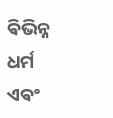ଵିଭିନ୍ନ ଧର୍ମ ଏଵଂ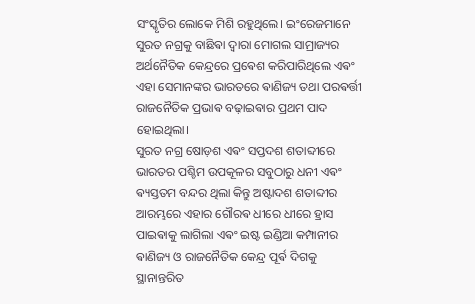ସଂସ୍କୃତିର ଲୋକେ ମିଶି ରହୁଥିଲେ। ଇଂରେଜମାନେ ସୁରତ ନଗ୍ରକୁ ବାଛିଵା ଦ୍ୱାରା ମୋଗଲ ସାମ୍ରାଜ୍ୟର ଅର୍ଥନୈତିକ କେନ୍ଦ୍ରରେ ପ୍ରଵେଶ କରିପାରିଥିଲେ ଏଵଂ ଏହା ସେମାନଙ୍କର ଭାରତରେ ଵାଣିଜ୍ୟ ତଥା ପରଵର୍ତ୍ତୀ ରାଜନୈତିକ ପ୍ରଭାଵ ବଢ଼ାଇଵାର ପ୍ରଥମ ପାଦ ହୋଇଥିଲା।
ସୁରତ ନଗ୍ର ଷୋଡ଼ଶ ଏଵଂ ସପ୍ତଦଶ ଶତାବ୍ଦୀରେ ଭାରତର ପଶ୍ଚିମ ଉପକୂଳର ସବୁଠାରୁ ଧନୀ ଏଵଂ ଵ୍ୟସ୍ତତମ ବନ୍ଦର ଥିଲା କିନ୍ତୁ ଅଷ୍ଟାଦଶ ଶତାବ୍ଦୀର ଆରମ୍ଭରେ ଏହାର ଗୌରଵ ଧୀରେ ଧୀରେ ହ୍ରାସ ପାଇଵାକୁ ଲାଗିଲା ଏଵଂ ଇଷ୍ଟ ଇଣ୍ଡିଆ କମ୍ପାନୀର ଵାଣିଜ୍ୟ ଓ ରାଜନୈତିକ କେନ୍ଦ୍ର ପୂର୍ଵ ଦିଗକୁ ସ୍ଥାନାନ୍ତରିତ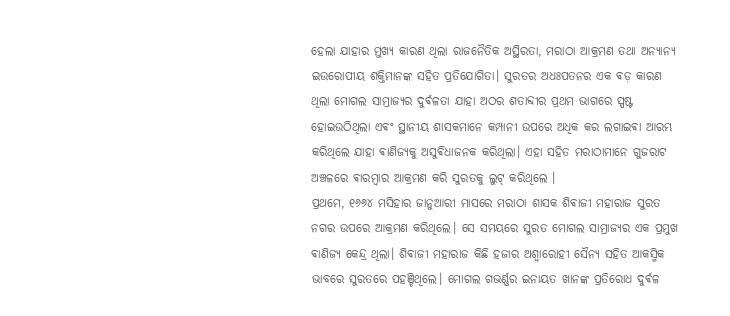ହେଲା ଯାହାର ମୁଖ୍ୟ କାରଣ ଥିଲା ରାଜନୈତିକ ଅସ୍ଥିରତା, ମରାଠା ଆକ୍ରମଣ ତଥା ଅନ୍ୟାନ୍ୟ ଇଉରୋପୀୟ ଶକ୍ତିମାନଙ୍କ ସହିତ ପ୍ରତିଯୋଗିତା। ସୁରତର ଅଧଃପତନର ଏକ ଵଡ଼ କାରଣ ଥିଲା ମୋଗଲ ସାମ୍ରାଜ୍ୟର ଦୁର୍ଵଳତା ଯାହା ଅଠର ଶତାବ୍ଦୀର ପ୍ରଥମ ଭାଗରେ ସ୍ପଷ୍ଟ ହୋଇଉଠିଥିଲା ଏଵଂ ସ୍ଥାନୀୟ ଶାସକମାନେ କମ୍ପାନୀ ଉପରେ ଅଧିକ କର ଲଗାଇଵା ଆରମ୍ଭ କରିଥିଲେ ଯାହା ଵାଣିଜ୍ୟକୁ ଅସୁଵିଧାଜନକ କରିଥିଲା। ଏହା ସହିତ ମରାଠାମାନେ ଗୁଜରାଟ ଅଞ୍ଚଳରେ ଵାରମ୍ଵାର ଆକ୍ରମଣ କରି ସୁରତକୁ ଲୁଟ୍ କରିଥିଲେ ।
ପ୍ରଥମେ, ୧୬୬୪ ମସିହାର ଜାନୁଆରୀ ମାସରେ ମରାଠା ଶାସକ ଶିଵାଜୀ ମହାରାଜ ସୁରତ ନଗର ଉପରେ ଆକ୍ରମଣ କରିଥିଲେ। ସେ ସମୟରେ ସୁରତ ମୋଗଲ ସାମ୍ରାଜ୍ୟର ଏକ ପ୍ରମୁଖ ଵାଣିଜ୍ୟ କେନ୍ଦ୍ର ଥିଲା। ଶିଵାଜୀ ମହାରାଜ କିଛି ହଜାର ଅଶ୍ୱାରୋହୀ ସୈନ୍ୟ ସହିତ ଆକସ୍ମିକ ଭାବରେ ସୁରତରେ ପହଞ୍ଚିଥିଲେ। ମୋଗଲ ଗଭର୍ଣ୍ଣର ଇନାୟତ ଖାନଙ୍କ ପ୍ରତିରୋଧ ଦୁର୍ଵଳ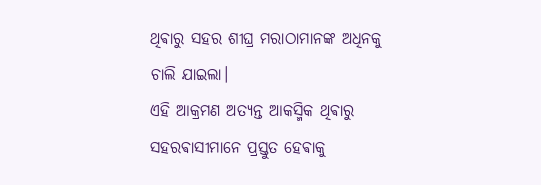ଥିଵାରୁ ସହର ଶୀଘ୍ର ମରାଠାମାନଙ୍କ ଅଧିନକୁ ଚାଲି ଯାଇଲା।
ଏହି ଆକ୍ରମଣ ଅତ୍ୟନ୍ତ ଆକସ୍ମିକ ଥିଵାରୁ ସହରଵାସୀମାନେ ପ୍ରସ୍ତୁତ ହେଵାକୁ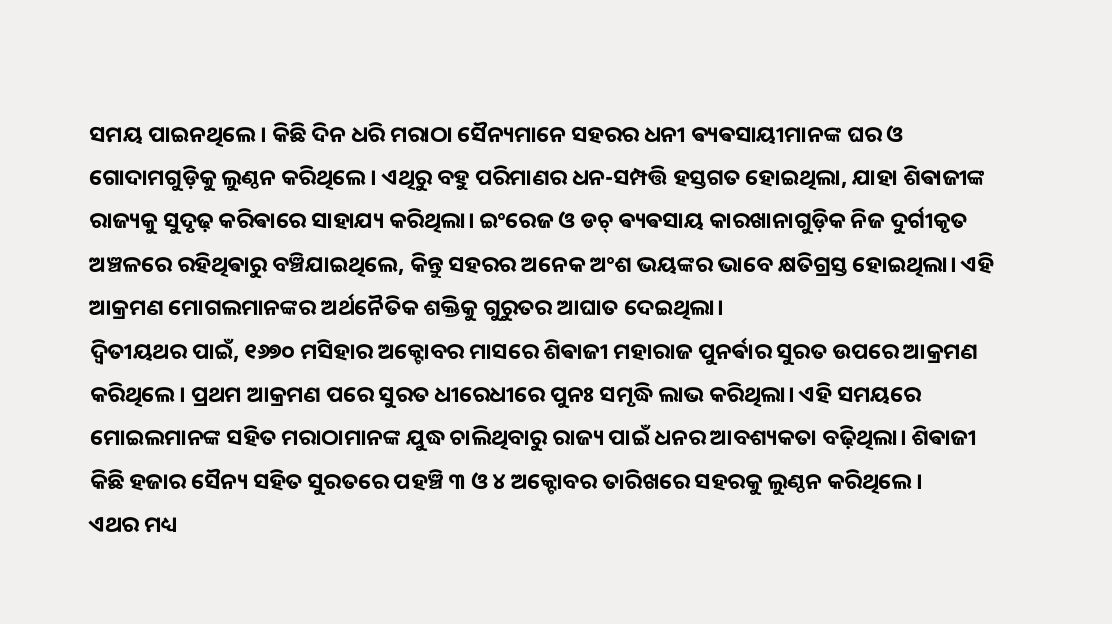ସମୟ ପାଇନଥିଲେ। କିଛି ଦିନ ଧରି ମରାଠା ସୈନ୍ୟମାନେ ସହରର ଧନୀ ଵ୍ୟଵସାୟୀମାନଙ୍କ ଘର ଓ ଗୋଦାମଗୁଡ଼ିକୁ ଲୁଣ୍ଠନ କରିଥିଲେ। ଏଥିରୁ ବହୁ ପରିମାଣର ଧନ-ସମ୍ପତ୍ତି ହସ୍ତଗତ ହୋଇଥିଲା, ଯାହା ଶିଵାଜୀଙ୍କ ରାଜ୍ୟକୁ ସୁଦୃଢ଼ କରିଵାରେ ସାହାଯ୍ୟ କରିଥିଲା। ଇଂରେଜ ଓ ଡଚ୍ ଵ୍ୟଵସାୟ କାରଖାନାଗୁଡ଼ିକ ନିଜ ଦୁର୍ଗୀକୃତ ଅଞ୍ଚଳରେ ରହିଥିଵାରୁ ବଞ୍ଚିଯାଇଥିଲେ, କିନ୍ତୁ ସହରର ଅନେକ ଅଂଶ ଭୟଙ୍କର ଭାବେ କ୍ଷତିଗ୍ରସ୍ତ ହୋଇଥିଲା। ଏହି ଆକ୍ରମଣ ମୋଗଲମାନଙ୍କର ଅର୍ଥନୈତିକ ଶକ୍ତିକୁ ଗୁରୁତର ଆଘାତ ଦେଇଥିଲା।
ଦ୍ୱିତୀୟଥର ପାଇଁ, ୧୬୭୦ ମସିହାର ଅକ୍ଟୋବର ମାସରେ ଶିଵାଜୀ ମହାରାଜ ପୁନର୍ଵାର ସୁରତ ଉପରେ ଆକ୍ରମଣ କରିଥିଲେ। ପ୍ରଥମ ଆକ୍ରମଣ ପରେ ସୁରତ ଧୀରେଧୀରେ ପୁନଃ ସମୃଦ୍ଧି ଲାଭ କରିଥିଲା। ଏହି ସମୟରେ ମୋଇଲମାନଙ୍କ ସହିତ ମରାଠାମାନଙ୍କ ଯୁଦ୍ଧ ଚାଲିଥିବାରୁ ରାଜ୍ୟ ପାଇଁ ଧନର ଆବଶ୍ୟକତା ବଢ଼ିଥିଲା। ଶିଵାଜୀ କିଛି ହଜାର ସୈନ୍ୟ ସହିତ ସୁରତରେ ପହଞ୍ଚି ୩ ଓ ୪ ଅକ୍ଟୋବର ତାରିଖରେ ସହରକୁ ଲୁଣ୍ଠନ କରିଥିଲେ।
ଏଥର ମଧ୍ୟ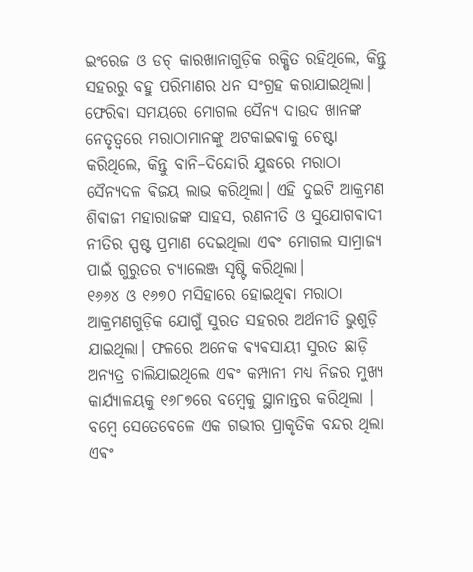ଇଂରେଜ ଓ ଡଚ୍ କାରଖାନାଗୁଡ଼ିକ ରକ୍ଷିତ ରହିଥିଲେ, କିନ୍ତୁ ସହରରୁ ବହୁ ପରିମାଣର ଧନ ସଂଗ୍ରହ କରାଯାଇଥିଲା। ଫେରିଵା ସମୟରେ ମୋଗଲ ସୈନ୍ୟ ଦାଉଦ ଖାନଙ୍କ ନେତୃତ୍ୱରେ ମରାଠାମାନଙ୍କୁ ଅଟକାଇଵାକୁ ଚେଷ୍ଟା କରିଥିଲେ, କିନ୍ତୁ ବାନି–ଦିନ୍ଦୋରି ଯୁଦ୍ଧରେ ମରାଠା ସୈନ୍ୟଦଳ ଵିଜୟ ଲାଭ କରିଥିଲା। ଏହି ଦୁଇଟି ଆକ୍ରମଣ ଶିଵାଜୀ ମହାରାଜଙ୍କ ସାହସ, ରଣନୀତି ଓ ସୁଯୋଗଵାଦୀ ନୀତିର ସ୍ପଷ୍ଟ ପ୍ରମାଣ ଦେଇଥିଲା ଏଵଂ ମୋଗଲ ସାମ୍ରାଜ୍ୟ ପାଇଁ ଗୁରୁତର ଚ୍ୟାଲେଞ୍ଜ ସୃଷ୍ଟି କରିଥିଲା।
୧୬୬୪ ଓ ୧୬୭୦ ମସିହାରେ ହୋଇଥିଵା ମରାଠା ଆକ୍ରମଣଗୁଡ଼ିକ ଯୋଗୁଁ ସୁରତ ସହରର ଅର୍ଥନୀତି ଭୁଶୁଡ଼ି ଯାଇଥିଲା। ଫଳରେ ଅନେକ ଵ୍ୟଵସାୟୀ ସୁରତ ଛାଡ଼ି ଅନ୍ୟତ୍ର ଚାଲିଯାଇଥିଲେ ଏଵଂ କମ୍ପାନୀ ମଧ୍ୟ ନିଜର ମୁଖ୍ୟ କାର୍ଯ୍ୟାଳୟକୁ ୧୬୮୭ରେ ବମ୍ବେକୁ ସ୍ଥାନାନ୍ତର କରିଥିଲା । ବମ୍ବେ ସେତେବେଳେ ଏକ ଗଭୀର ପ୍ରାକୃତିକ ବନ୍ଦର ଥିଲା ଏଵଂ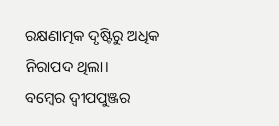ରକ୍ଷଣାତ୍ମକ ଦୃଷ୍ଟିରୁ ଅଧିକ ନିରାପଦ ଥିଲା।
ବମ୍ବେର ଦ୍ୱୀପପୁଞ୍ଜର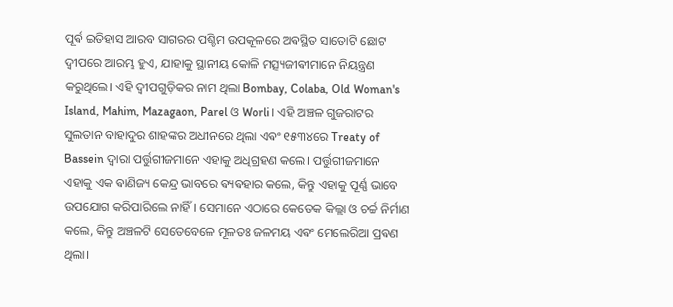ପୂର୍ଵ ଇତିହାସ ଆରବ ସାଗରର ପଶ୍ଚିମ ଉପକୂଳରେ ଅଵସ୍ଥିତ ସାତୋଟି ଛୋଟ ଦ୍ୱୀପରେ ଆରମ୍ଭ ହୁଏ, ଯାହାକୁ ସ୍ଥାନୀୟ କୋଳି ମତ୍ସ୍ୟଜୀଵୀମାନେ ନିୟନ୍ତ୍ରଣ କରୁଥିଲେ। ଏହି ଦ୍ୱୀପଗୁଡ଼ିକର ନାମ ଥିଲା Bombay, Colaba, Old Woman's Island, Mahim, Mazagaon, Parel ଓ Worli। ଏହି ଅଞ୍ଚଳ ଗୁଜରାଟର ସୁଲତାନ ବାହାଦୁର ଶାହଙ୍କର ଅଧୀନରେ ଥିଲା ଏଵଂ ୧୫୩୪ରେ Treaty of Bassein ଦ୍ୱାରା ପର୍ତ୍ତୁଗୀଜମାନେ ଏହାକୁ ଅଧିଗ୍ରହଣ କଲେ। ପର୍ତ୍ତୁଗୀଜମାନେ ଏହାକୁ ଏକ ଵାଣିଜ୍ୟ କେନ୍ଦ୍ର ଭାବରେ ଵ୍ୟଵହାର କଲେ, କିନ୍ତୁ ଏହାକୁ ପୂର୍ଣ୍ଣ ଭାବେ ଉପଯୋଗ କରିପାରିଲେ ନାହିଁ। ସେମାନେ ଏଠାରେ କେତେକ କିଲ୍ଲା ଓ ଚର୍ଚ୍ଚ ନିର୍ମାଣ କଲେ, କିନ୍ତୁ ଅଞ୍ଚଳଟି ସେତେବେଳେ ମୂଳତଃ ଜଳମୟ ଏଵଂ ମେଲେରିଆ ପ୍ରଵଣ ଥିଲା।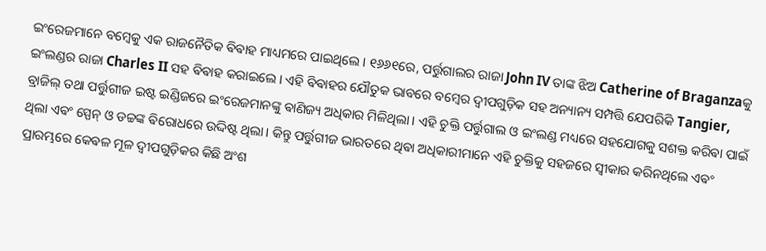ଇଂରେଜମାନେ ବମ୍ବେକୁ ଏକ ରାଜନୈତିକ ଵିଵାହ ମାଧ୍ୟମରେ ପାଇଥିଲେ। ୧୬୬୧ରେ, ପର୍ତ୍ତୁଗାଲର ରାଜା John IV ତାଙ୍କ ଝିଅ Catherine of Braganzaକୁ ଇଂଲଣ୍ଡର ରାଜା Charles II ସହ ଵିଵାହ କରାଇଲେ। ଏହି ଵିଵାହର ଯୌତୁକ ଭାବରେ ବମ୍ବେର ଦ୍ୱୀପଗୁଡ଼ିକ ସହ ଅନ୍ୟାନ୍ୟ ସମ୍ପତ୍ତି ଯେପରିକି Tangier, ବ୍ରାଜିଲ୍ ତଥା ପର୍ତ୍ତୁଗୀଜ ଇଷ୍ଟ ଇଣ୍ଡିଜରେ ଇଂରେଜମାନଙ୍କୁ ଵାଣିଜ୍ୟ ଅଧିକାର ମିଳିଥିଲା। ଏହି ଚୁକ୍ତି ପର୍ତ୍ତୁଗାଲ ଓ ଇଂଲଣ୍ଡ ମଧ୍ୟରେ ସହଯୋଗକୁ ସଶକ୍ତ କରିଵା ପାଇଁ ଥିଲା ଏଵଂ ସ୍ପେନ୍ ଓ ଡଚ୍ଚଙ୍କ ଵିରୋଧରେ ଉଦ୍ଦିଷ୍ଟ ଥିଲା। କିନ୍ତୁ ପର୍ତ୍ତୁଗୀଜ ଭାରତରେ ଥିଵା ଅଧିକାରୀମାନେ ଏହି ଚୁକ୍ତିକୁ ସହଜରେ ସ୍ୱୀକାର କରିନଥିଲେ ଏଵଂ ପ୍ରାରମ୍ଭରେ କେଵଳ ମୂଳ ଦ୍ୱୀପଗୁଡ଼ିକର କିଛି ଅଂଶ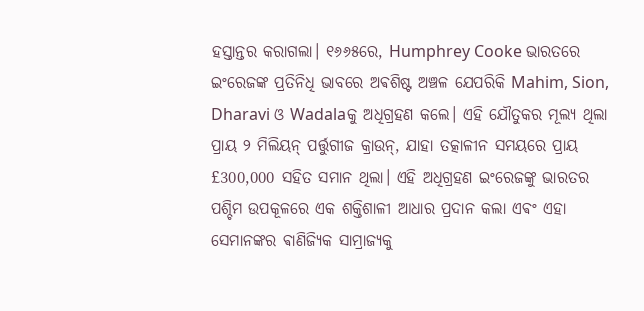ହସ୍ତାନ୍ତର କରାଗଲା। ୧୬୬୫ରେ, Humphrey Cooke ଭାରତରେ ଇଂରେଜଙ୍କ ପ୍ରତିନିଧି ଭାବରେ ଅଵଶିଷ୍ଟ ଅଞ୍ଚଳ ଯେପରିକି Mahim, Sion, Dharavi ଓ Wadalaକୁ ଅଧିଗ୍ରହଣ କଲେ। ଏହି ଯୌତୁକର ମୂଲ୍ୟ ଥିଲା ପ୍ରାୟ ୨ ମିଲିୟନ୍ ପର୍ତ୍ତୁଗୀଜ କ୍ରାଉନ୍, ଯାହା ତତ୍କାଳୀନ ସମୟରେ ପ୍ରାୟ £300,000 ସହିତ ସମାନ ଥିଲା। ଏହି ଅଧିଗ୍ରହଣ ଇଂରେଜଙ୍କୁ ଭାରତର ପଶ୍ଚିମ ଉପକୂଳରେ ଏକ ଶକ୍ତିଶାଳୀ ଆଧାର ପ୍ରଦାନ କଲା ଏଵଂ ଏହା ସେମାନଙ୍କର ଵାଣିଜ୍ୟିକ ସାମ୍ରାଜ୍ୟକୁ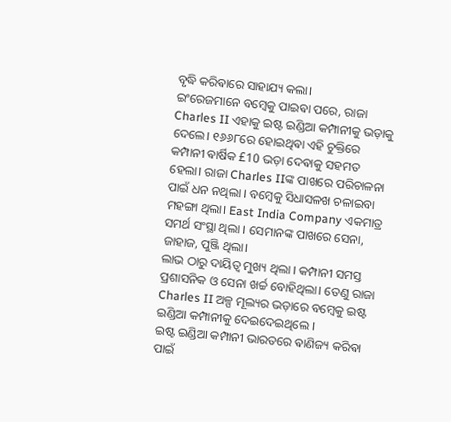ବୃଦ୍ଧି କରିଵାରେ ସାହାଯ୍ୟ କଲା।
ଇଂରେଜମାନେ ବମ୍ବେକୁ ପାଇଵା ପରେ, ରାଜା Charles II ଏହାକୁ ଇଷ୍ଟ ଇଣ୍ଡିଆ କମ୍ପାନୀକୁ ଭଡ଼ାକୁ ଦେଲେ। ୧୬୬୮ରେ ହୋଇଥିଵା ଏହି ଚୁକ୍ତିରେ କମ୍ପାନୀ ଵାର୍ଷିକ £10 ଭଡ଼ା ଦେଵାକୁ ସହମତ ହେଲା। ରାଜା Charles IIଙ୍କ ପାଖରେ ପରିଚାଳନା ପାଇଁ ଧନ ନଥିଲା । ବମ୍ବେକୁ ସିଧାସଳଖ ଚଳାଇବା ମହଙ୍ଗା ଥିଲା। East India Company ଏକମାତ୍ର ସମର୍ଥ ସଂସ୍ଥା ଥିଲା । ସେମାନଙ୍କ ପାଖରେ ସେନା, ଜାହାଜ, ପୁଞ୍ଜି ଥିଲା।
ଲାଭ ଠାରୁ ଦାୟିତ୍ୱ ମୁଖ୍ୟ ଥିଲା । କମ୍ପାନୀ ସମସ୍ତ ପ୍ରଶାସନିକ ଓ ସେନା ଖର୍ଚ୍ଚ ବୋହିଥିଲା। ତେଣୁ ରାଜା
Charles II ଅଳ୍ପ ମୂଲ୍ୟର ଭଡ଼ାରେ ବମ୍ବେକୁ ଇଷ୍ଟ ଇଣ୍ଡିଆ କମ୍ପାନୀକୁ ଦେଇଦେଇଥିଲେ ।
ଇଷ୍ଟ ଇଣ୍ଡିଆ କମ୍ପାନୀ ଭାରତରେ ଵାଣିଜ୍ୟ କରିଵା ପାଇଁ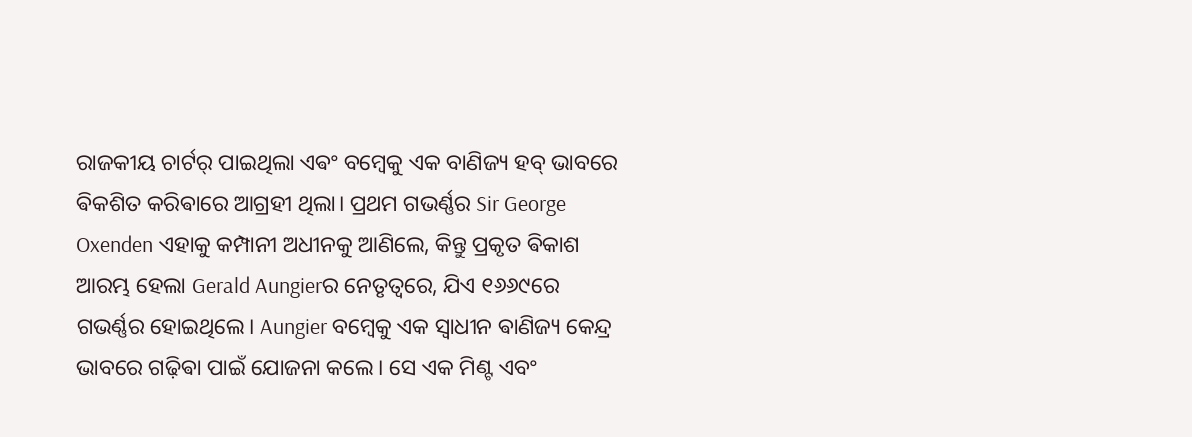ରାଜକୀୟ ଚାର୍ଟର୍ ପାଇଥିଲା ଏଵଂ ବମ୍ବେକୁ ଏକ ବାଣିଜ୍ୟ ହବ୍ ଭାବରେ ଵିକଶିତ କରିଵାରେ ଆଗ୍ରହୀ ଥିଲା। ପ୍ରଥମ ଗଭର୍ଣ୍ଣର Sir George Oxenden ଏହାକୁ କମ୍ପାନୀ ଅଧୀନକୁ ଆଣିଲେ, କିନ୍ତୁ ପ୍ରକୃତ ଵିକାଶ ଆରମ୍ଭ ହେଲା Gerald Aungierର ନେତୃତ୍ୱରେ, ଯିଏ ୧୬୬୯ରେ ଗଭର୍ଣ୍ଣର ହୋଇଥିଲେ। Aungier ବମ୍ବେକୁ ଏକ ସ୍ୱାଧୀନ ଵାଣିଜ୍ୟ କେନ୍ଦ୍ର ଭାବରେ ଗଢ଼ିଵା ପାଇଁ ଯୋଜନା କଲେ। ସେ ଏକ ମିଣ୍ଟ ଏବଂ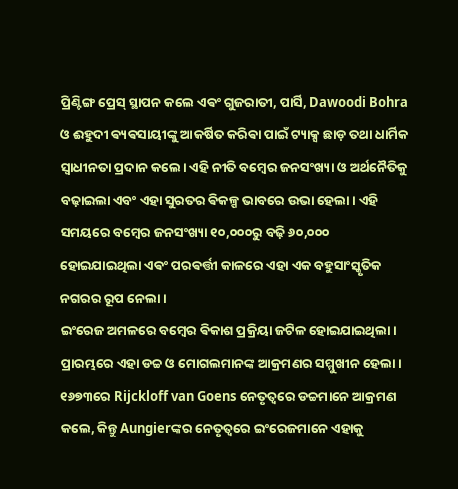ପ୍ରିଣ୍ଟିଙ୍ଗ ପ୍ରେସ୍ ସ୍ଥାପନ କଲେ ଏଵଂ ଗୁଜରାତୀ, ପାର୍ସି, Dawoodi Bohra ଓ ଈହୁଦୀ ଵ୍ୟଵସାୟୀଙ୍କୁ ଆକର୍ଷିତ କରିଵା ପାଇଁ ଟ୍ୟାକ୍ସ ଛାଡ଼ ତଥା ଧାର୍ମିକ ସ୍ୱାଧୀନତା ପ୍ରଦାନ କଲେ। ଏହି ନୀତି ବମ୍ବେର ଜନସଂଖ୍ୟା ଓ ଅର୍ଥନୈତିକୁ ବଢ଼ାଇଲା ଏବଂ ଏହା ସୁରତର ଵିକଳ୍ପ ଭାବରେ ଉଭା ହେଲା। ଏହି ସମୟରେ ବମ୍ବେର ଜନସଂଖ୍ୟା ୧୦,୦୦୦ରୁ ବଢ଼ି ୬୦,୦୦୦ ହୋଇଯାଇଥିଲା ଏଵଂ ପରଵର୍ତ୍ତୀ କାଳରେ ଏହା ଏକ ବହୁସାଂସ୍କୃତିକ ନଗରର ରୂପ ନେଲା।
ଇଂରେଜ ଅମଳରେ ବମ୍ବେର ଵିକାଶ ପ୍ରକ୍ରିୟା ଜଟିଳ ହୋଇଯାଇଥିଲା। ପ୍ରାରମ୍ଭରେ ଏହା ଡଚ୍ଚ ଓ ମୋଗଲମାନଙ୍କ ଆକ୍ରମଣର ସମ୍ମୁଖୀନ ହେଲା। ୧୬୭୩ରେ Rijckloff van Goens ନେତୃତ୍ୱରେ ଡଚ୍ଚମାନେ ଆକ୍ରମଣ କଲେ, କିନ୍ତୁ Aungierଙ୍କର ନେତୃତ୍ୱରେ ଇଂରେଜମାନେ ଏହାକୁ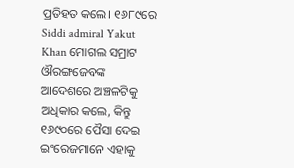ପ୍ରତିହତ କଲେ। ୧୬୮୯ରେ Siddi admiral Yakut Khan ମୋଗଲ ସମ୍ରାଟ ଔରଙ୍ଗଜେବଙ୍କ ଆଦେଶରେ ଅଞ୍ଚଳଟିକୁ ଅଧିକାର କଲେ, କିନ୍ତୁ ୧୬୯୦ରେ ପୈସା ଦେଇ ଇଂରେଜମାନେ ଏହାକୁ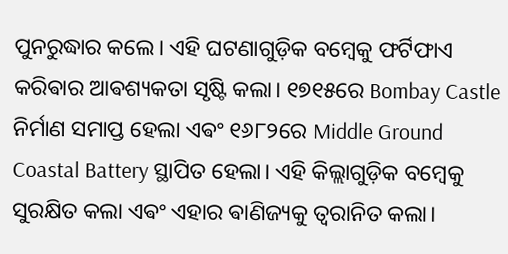ପୁନରୁଦ୍ଧାର କଲେ। ଏହି ଘଟଣାଗୁଡ଼ିକ ବମ୍ବେକୁ ଫର୍ଟିଫାଏ କରିଵାର ଆଵଶ୍ୟକତା ସୃଷ୍ଟି କଲା। ୧୭୧୫ରେ Bombay Castle ନିର୍ମାଣ ସମାପ୍ତ ହେଲା ଏଵଂ ୧୬୮୨ରେ Middle Ground Coastal Battery ସ୍ଥାପିତ ହେଲା। ଏହି କିଲ୍ଲାଗୁଡ଼ିକ ବମ୍ବେକୁ ସୁରକ୍ଷିତ କଲା ଏଵଂ ଏହାର ଵାଣିଜ୍ୟକୁ ତ୍ଵରାନିତ କଲା।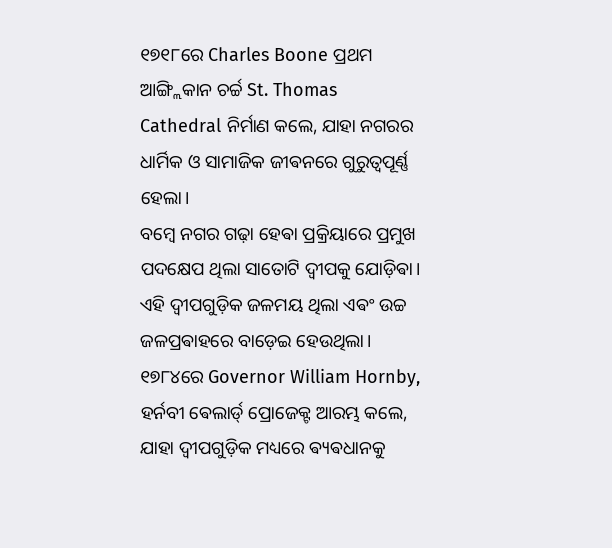୧୭୧୮ରେ Charles Boone ପ୍ରଥମ ଆଙ୍ଗ୍ଲିକାନ ଚର୍ଚ୍ଚ St. Thomas Cathedral ନିର୍ମାଣ କଲେ, ଯାହା ନଗରର ଧାର୍ମିକ ଓ ସାମାଜିକ ଜୀଵନରେ ଗୁରୁତ୍ୱପୂର୍ଣ୍ଣ ହେଲା।
ବମ୍ବେ ନଗର ଗଢ଼ା ହେଵା ପ୍ରକ୍ରିୟାରେ ପ୍ରମୁଖ ପଦକ୍ଷେପ ଥିଲା ସାତୋଟି ଦ୍ୱୀପକୁ ଯୋଡ଼ିଵା। ଏହି ଦ୍ୱୀପଗୁଡ଼ିକ ଜଳମୟ ଥିଲା ଏଵଂ ଉଚ୍ଚ ଜଳପ୍ରଵାହରେ ବାଡ଼େଇ ହେଉଥିଲା। ୧୭୮୪ରେ Governor William Hornby, ହର୍ନବୀ ଵେଲାର୍ଡ୍ ପ୍ରୋଜେକ୍ଟ ଆରମ୍ଭ କଲେ, ଯାହା ଦ୍ୱୀପଗୁଡ଼ିକ ମଧ୍ୟରେ ଵ୍ୟଵଧାନକୁ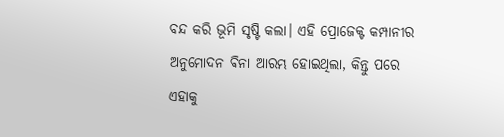ବନ୍ଦ କରି ଭୂମି ସୃଷ୍ଟି କଲା। ଏହି ପ୍ରୋଜେକ୍ଟ କମ୍ପାନୀର ଅନୁମୋଦନ ଵିନା ଆରମ୍ଭ ହୋଇଥିଲା, କିନ୍ତୁ ପରେ ଏହାକୁ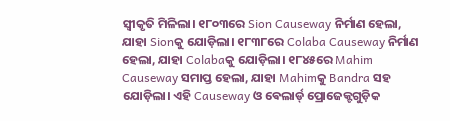ସ୍ୱୀକୃତି ମିଳିଲା। ୧୮୦୩ରେ Sion Causeway ନିର୍ମାଣ ହେଲା, ଯାହା Sionକୁ ଯୋଡ଼ିଲା। ୧୮୩୮ରେ Colaba Causeway ନିର୍ମାଣ ହେଲା, ଯାହା Colabaକୁ ଯୋଡ଼ିଲା। ୧୮୪୫ରେ Mahim Causeway ସମାପ୍ତ ହେଲା, ଯାହା Mahimକୁ Bandra ସହ ଯୋଡ଼ିଲା। ଏହି Causeway ଓ ଵେଲାର୍ଡ୍ ପ୍ରୋଜେକ୍ଟଗୁଡ଼ିକ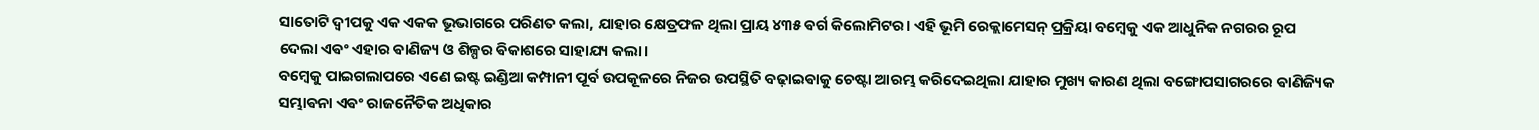ସାତୋଟି ଦ୍ୱୀପକୁ ଏକ ଏକକ ଭୂଭାଗରେ ପରିଣତ କଲା, ଯାହାର କ୍ଷେତ୍ରଫଳ ଥିଲା ପ୍ରାୟ ୪୩୫ ଵର୍ଗ କିଲୋମିଟର। ଏହି ଭୂମି ରେକ୍ଲାମେସନ୍ ପ୍ରକ୍ରିୟା ବମ୍ବେକୁ ଏକ ଆଧୁନିକ ନଗରର ରୂପ ଦେଲା ଏଵଂ ଏହାର ଵାଣିଜ୍ୟ ଓ ଶିଳ୍ପର ଵିକାଶରେ ସାହାଯ୍ୟ କଲା।
ବମ୍ବେକୁ ପାଇଗଲାପରେ ଏଣେ ଇଷ୍ଟ ଇଣ୍ଡିଆ କମ୍ପାନୀ ପୂର୍ବ ଉପକୂଳରେ ନିଜର ଉପସ୍ଥିତି ବଢ଼ାଇଵାକୁ ଚେଷ୍ଟା ଆରମ୍ଭ କରିଦେଇଥିଲା ଯାହାର ମୁଖ୍ୟ କାରଣ ଥିଲା ବଙ୍ଗୋପସାଗରରେ ଵାଣିଜ୍ୟିକ ସମ୍ଭାଵନା ଏଵଂ ରାଜନୈତିକ ଅଧିକାର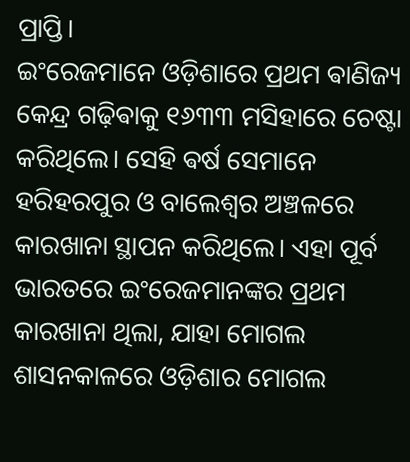ପ୍ରାପ୍ତି।
ଇଂରେଜମାନେ ଓଡ଼ିଶାରେ ପ୍ରଥମ ଵାଣିଜ୍ୟ କେନ୍ଦ୍ର ଗଢ଼ିଵାକୁ ୧୬୩୩ ମସିହାରେ ଚେଷ୍ଟା କରିଥିଲେ। ସେହି ଵର୍ଷ ସେମାନେ ହରିହରପୁର ଓ ବାଲେଶ୍ୱର ଅଞ୍ଚଳରେ କାରଖାନା ସ୍ଥାପନ କରିଥିଲେ। ଏହା ପୂର୍ବ ଭାରତରେ ଇଂରେଜମାନଙ୍କର ପ୍ରଥମ କାରଖାନା ଥିଲା, ଯାହା ମୋଗଲ ଶାସନକାଳରେ ଓଡ଼ିଶାର ମୋଗଲ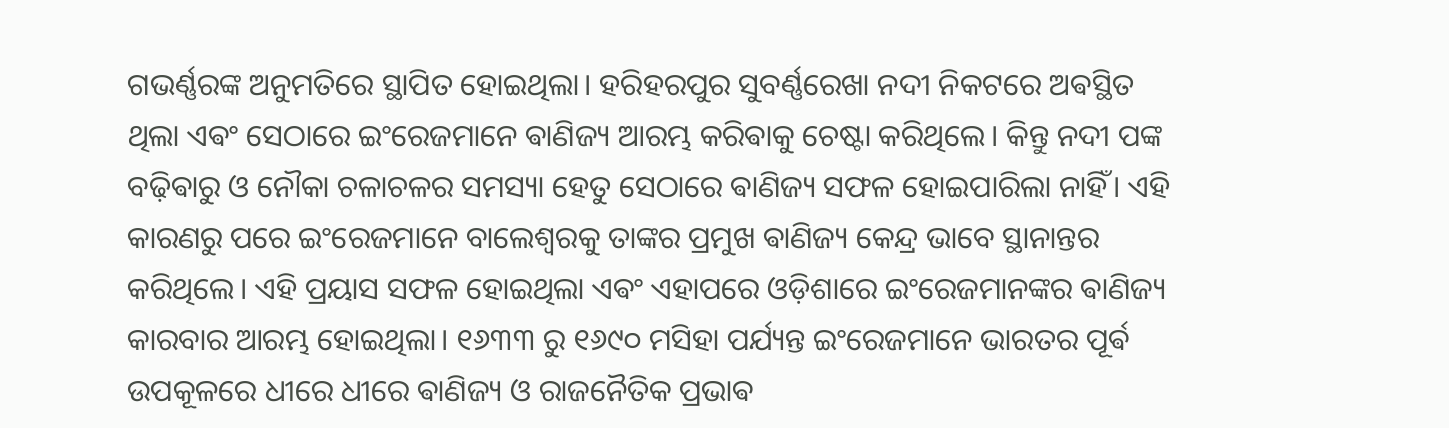ଗଭର୍ଣ୍ଣରଙ୍କ ଅନୁମତିରେ ସ୍ଥାପିତ ହୋଇଥିଲା। ହରିହରପୁର ସୁବର୍ଣ୍ଣରେଖା ନଦୀ ନିକଟରେ ଅଵସ୍ଥିତ ଥିଲା ଏଵଂ ସେଠାରେ ଇଂରେଜମାନେ ଵାଣିଜ୍ୟ ଆରମ୍ଭ କରିଵାକୁ ଚେଷ୍ଟା କରିଥିଲେ। କିନ୍ତୁ ନଦୀ ପଙ୍କ ବଢ଼ିଵାରୁ ଓ ନୌକା ଚଳାଚଳର ସମସ୍ୟା ହେତୁ ସେଠାରେ ଵାଣିଜ୍ୟ ସଫଳ ହୋଇପାରିଲା ନାହିଁ। ଏହି କାରଣରୁ ପରେ ଇଂରେଜମାନେ ବାଲେଶ୍ୱରକୁ ତାଙ୍କର ପ୍ରମୁଖ ଵାଣିଜ୍ୟ କେନ୍ଦ୍ର ଭାବେ ସ୍ଥାନାନ୍ତର କରିଥିଲେ। ଏହି ପ୍ରୟାସ ସଫଳ ହୋଇଥିଲା ଏଵଂ ଏହାପରେ ଓଡ଼ିଶାରେ ଇଂରେଜମାନଙ୍କର ଵାଣିଜ୍ୟ କାରବାର ଆରମ୍ଭ ହୋଇଥିଲା। ୧୬୩୩ ରୁ ୧୬୯୦ ମସିହା ପର୍ଯ୍ୟନ୍ତ ଇଂରେଜମାନେ ଭାରତର ପୂର୍ଵ ଉପକୂଳରେ ଧୀରେ ଧୀରେ ଵାଣିଜ୍ୟ ଓ ରାଜନୈତିକ ପ୍ରଭାଵ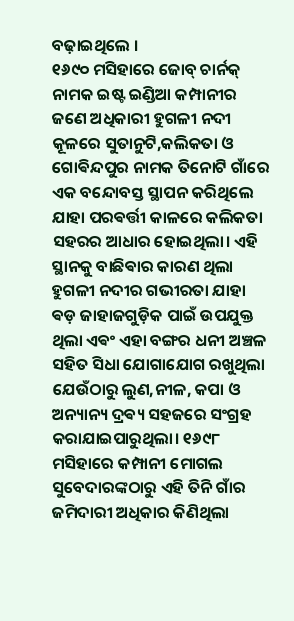ବଢ଼ାଇଥିଲେ ।
୧୬୯୦ ମସିହାରେ ଜୋବ୍ ଚାର୍ନକ୍ ନାମକ ଇଷ୍ଟ ଇଣ୍ଡିଆ କମ୍ପାନୀର ଜଣେ ଅଧିକାରୀ ହୁଗଳୀ ନଦୀ କୂଳରେ ସୁତାନୁଟି,କଲିକତା ଓ ଗୋଵିନ୍ଦପୁର ନାମକ ତିନୋଟି ଗାଁରେ ଏକ ବନ୍ଦୋବସ୍ତ ସ୍ଥାପନ କରିଥିଲେ ଯାହା ପରଵର୍ତ୍ତୀ କାଳରେ କଲିକତା ସହରର ଆଧାର ହୋଇଥିଲା। ଏହି ସ୍ଥାନକୁ ବାଛିଵାର କାରଣ ଥିଲା ହୁଗଳୀ ନଦୀର ଗଭୀରତା ଯାହା ଵଡ଼ ଜାହାଜଗୁଡ଼ିକ ପାଇଁ ଉପଯୁକ୍ତ ଥିଲା ଏଵଂ ଏହା ବଙ୍ଗର ଧନୀ ଅଞ୍ଚଳ ସହିତ ସିଧା ଯୋଗାଯୋଗ ରଖୁଥିଲା ଯେଉଁଠାରୁ ଲୁଣ,ନୀଳ, କପା ଓ ଅନ୍ୟାନ୍ୟ ଦ୍ରଵ୍ୟ ସହଜରେ ସଂଗ୍ରହ କରାଯାଇପାରୁଥିଲା। ୧୬୯୮ ମସିହାରେ କମ୍ପାନୀ ମୋଗଲ ସୁବେଦାରଙ୍କଠାରୁ ଏହି ତିନି ଗାଁର ଜମିଦାରୀ ଅଧିକାର କିଣିଥିଲା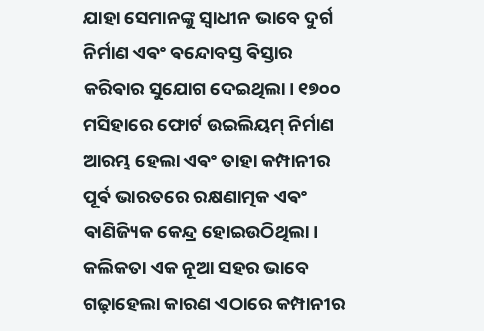ଯାହା ସେମାନଙ୍କୁ ସ୍ୱାଧୀନ ଭାବେ ଦୁର୍ଗ ନିର୍ମାଣ ଏଵଂ ଵନ୍ଦୋବସ୍ତ ଵିସ୍ତାର କରିଵାର ସୁଯୋଗ ଦେଇଥିଲା। ୧୭୦୦ ମସିହାରେ ଫୋର୍ଟ ଉଇଲିୟମ୍ ନିର୍ମାଣ ଆରମ୍ଭ ହେଲା ଏଵଂ ତାହା କମ୍ପାନୀର ପୂର୍ଵ ଭାରତରେ ରକ୍ଷଣାତ୍ମକ ଏଵଂ ଵାଣିଜ୍ୟିକ କେନ୍ଦ୍ର ହୋଇଉଠିଥିଲା। କଲିକତା ଏକ ନୂଆ ସହର ଭାବେ ଗଢ଼ାହେଲା କାରଣ ଏଠାରେ କମ୍ପାନୀର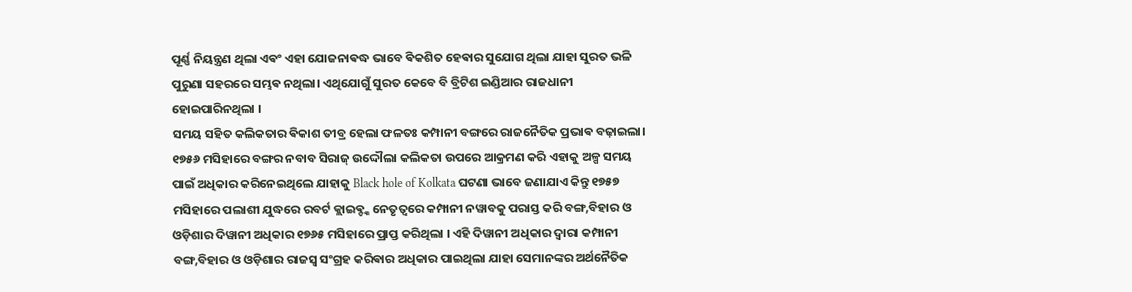ପୂର୍ଣ୍ଣ ନିୟନ୍ତ୍ରଣ ଥିଲା ଏଵଂ ଏହା ଯୋଜନାଵଦ୍ଧ ଭାବେ ଵିକଶିତ ହେଵାର ସୁଯୋଗ ଥିଲା ଯାହା ସୁରତ ଭଳି ପୁରୁଣା ସହରରେ ସମ୍ଭଵ ନଥିଲା। ଏଥିଯୋଗୁଁ ସୁରତ କେବେ ବି ବ୍ରିଟିଶ ଇଣ୍ଡିଆର ରାଜଧାନୀ ହୋଇପାରିନଥିଲା ।
ସମୟ ସହିତ କଲିକତାର ଵିକାଶ ତୀବ୍ର ହେଲା ଫଳତଃ କମ୍ପାନୀ ବଙ୍ଗରେ ରାଜନୈତିକ ପ୍ରଭାଵ ବଢ଼ାଇଲା। ୧୭୫୬ ମସିହାରେ ବଙ୍ଗର ନବାବ ସିରାଜ୍ ଉଦ୍ଦୌଲା କଲିକତା ଉପରେ ଆକ୍ରମଣ କରି ଏହାକୁ ଅଳ୍ପ ସମୟ ପାଇଁ ଅଧିକାର କରିନେଇଥିଲେ ଯାହାକୁ Black hole of Kolkata ଘଟଣା ଭାବେ ଜଣାଯାଏ କିନ୍ତୁ ୧୭୫୭ ମସିହାରେ ପଲାଶୀ ଯୁଦ୍ଧରେ ରବର୍ଟ କ୍ଲାଇଵ୍ଙ୍କ ନେତୃତ୍ୱରେ କମ୍ପାନୀ ନୱାବକୁ ପରାସ୍ତ କରି ବଙ୍ଗ,ବିହାର ଓ ଓଡ଼ିଶାର ଦିୱାନୀ ଅଧିକାର ୧୭୬୫ ମସିହାରେ ପ୍ରାପ୍ତ କରିଥିଲା । ଏହି ଦିୱାନୀ ଅଧିକାର ଦ୍ୱାରା କମ୍ପାନୀ ବଙ୍ଗ,ବିହାର ଓ ଓଡ଼ିଶାର ରାଜସ୍ୱ ସଂଗ୍ରହ କରିଵାର ଅଧିକାର ପାଇଥିଲା ଯାହା ସେମାନଙ୍କର ଅର୍ଥନୈତିକ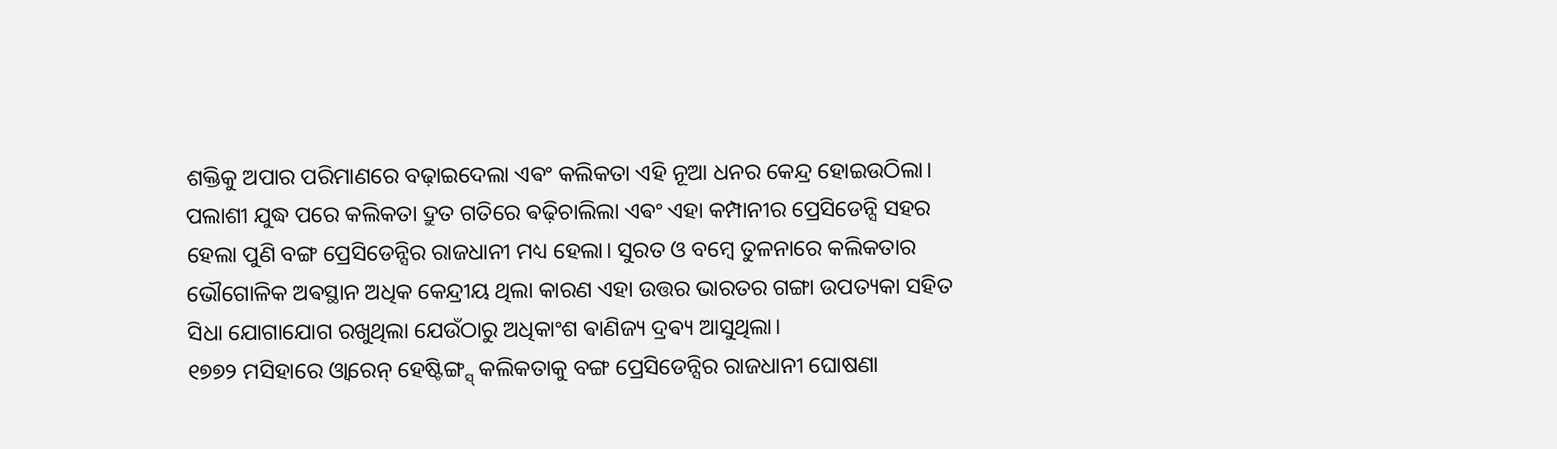ଶକ୍ତିକୁ ଅପାର ପରିମାଣରେ ବଢ଼ାଇଦେଲା ଏଵଂ କଲିକତା ଏହି ନୂଆ ଧନର କେନ୍ଦ୍ର ହୋଇଉଠିଲା।
ପଲାଶୀ ଯୁଦ୍ଧ ପରେ କଲିକତା ଦ୍ରୁତ ଗତିରେ ଵଢ଼ିଚାଲିଲା ଏଵଂ ଏହା କମ୍ପାନୀର ପ୍ରେସିଡେନ୍ସି ସହର ହେଲା ପୁଣି ବଙ୍ଗ ପ୍ରେସିଡେନ୍ସିର ରାଜଧାନୀ ମଧ୍ୟ ହେଲା। ସୁରତ ଓ ବମ୍ବେ ତୁଳନାରେ କଲିକତାର ଭୌଗୋଳିକ ଅଵସ୍ଥାନ ଅଧିକ କେନ୍ଦ୍ରୀୟ ଥିଲା କାରଣ ଏହା ଉତ୍ତର ଭାରତର ଗଙ୍ଗା ଉପତ୍ୟକା ସହିତ ସିଧା ଯୋଗାଯୋଗ ରଖୁଥିଲା ଯେଉଁଠାରୁ ଅଧିକାଂଶ ଵାଣିଜ୍ୟ ଦ୍ରଵ୍ୟ ଆସୁଥିଲା।
୧୭୭୨ ମସିହାରେ ଓ୍ୱାରେନ୍ ହେଷ୍ଟିଙ୍ଗ୍ସ୍ କଲିକତାକୁ ବଙ୍ଗ ପ୍ରେସିଡେନ୍ସିର ରାଜଧାନୀ ଘୋଷଣା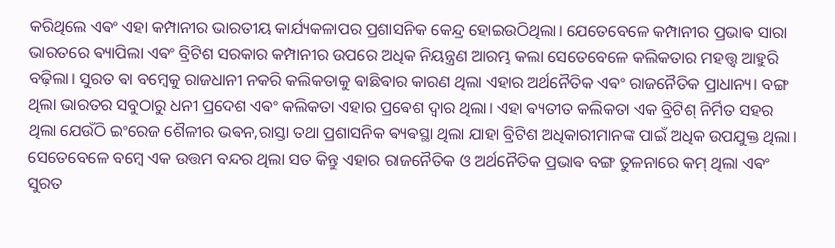କରିଥିଲେ ଏଵଂ ଏହା କମ୍ପାନୀର ଭାରତୀୟ କାର୍ଯ୍ୟକଳାପର ପ୍ରଶାସନିକ କେନ୍ଦ୍ର ହୋଇଉଠିଥିଲା। ଯେତେବେଳେ କମ୍ପାନୀର ପ୍ରଭାଵ ସାରା ଭାରତରେ ଵ୍ୟାପିଲା ଏଵଂ ବ୍ରିଟିଶ ସରକାର କମ୍ପାନୀର ଉପରେ ଅଧିକ ନିୟନ୍ତ୍ରଣ ଆରମ୍ଭ କଲା ସେତେବେଳେ କଲିକତାର ମହତ୍ତ୍ୱ ଆହୁରି ବଢ଼ିଲା। ସୁରତ ଵା ବମ୍ବେକୁ ରାଜଧାନୀ ନକରି କଲିକତାକୁ ଵାଛିଵାର କାରଣ ଥିଲା ଏହାର ଅର୍ଥନୈତିକ ଏଵଂ ରାଜନୈତିକ ପ୍ରାଧାନ୍ୟ। ବଙ୍ଗ ଥିଲା ଭାରତର ସବୁଠାରୁ ଧନୀ ପ୍ରଦେଶ ଏଵଂ କଲିକତା ଏହାର ପ୍ରଵେଶ ଦ୍ୱାର ଥିଲା। ଏହା ଵ୍ୟତୀତ କଲିକତା ଏକ ବ୍ରିଟିଶ୍ ନିର୍ମିତ ସହର ଥିଲା ଯେଉଁଠି ଇଂରେଜ ଶୈଳୀର ଭଵନ,ରାସ୍ତା ତଥା ପ୍ରଶାସନିକ ଵ୍ୟଵସ୍ଥା ଥିଲା ଯାହା ବ୍ରିଟିଶ ଅଧିକାରୀମାନଙ୍କ ପାଇଁ ଅଧିକ ଉପଯୁକ୍ତ ଥିଲା। ସେତେବେଳେ ବମ୍ବେ ଏକ ଉତ୍ତମ ବନ୍ଦର ଥିଲା ସତ କିନ୍ତୁ ଏହାର ରାଜନୈତିକ ଓ ଅର୍ଥନୈତିକ ପ୍ରଭାଵ ବଙ୍ଗ ତୁଳନାରେ କମ୍ ଥିଲା ଏଵଂ ସୁରତ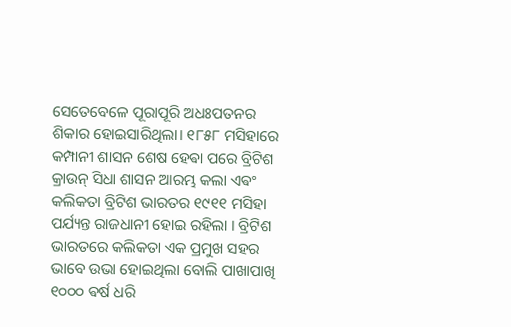ସେତେବେଳେ ପୂରାପୂରି ଅଧଃପତନର ଶିକାର ହୋଇସାରିଥିଲା। ୧୮୫୮ ମସିହାରେ କମ୍ପାନୀ ଶାସନ ଶେଷ ହେଵା ପରେ ବ୍ରିଟିଶ କ୍ରାଉନ୍ ସିଧା ଶାସନ ଆରମ୍ଭ କଲା ଏଵଂ କଲିକତା ବ୍ରିଟିଶ ଭାରତର ୧୯୧୧ ମସିହା ପର୍ଯ୍ୟନ୍ତ ରାଜଧାନୀ ହୋଇ ରହିଲା । ବ୍ରିଟିଶ ଭାରତରେ କଲିକତା ଏକ ପ୍ରମୁଖ ସହର ଭାବେ ଉଭା ହୋଇଥିଲା ବୋଲି ପାଖାପାଖି ୧୦୦୦ ଵର୍ଷ ଧରି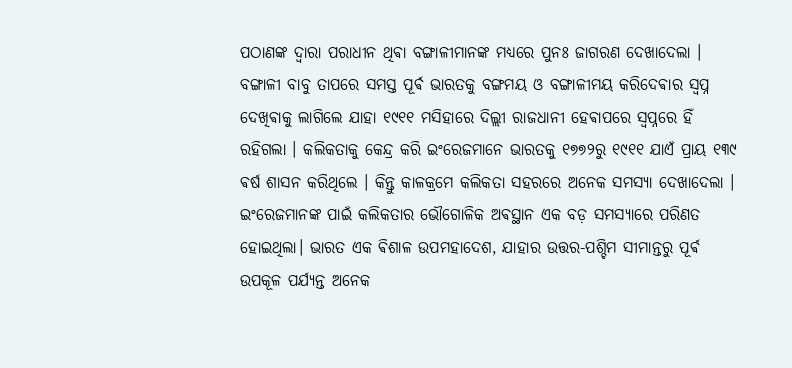ପଠାଣଙ୍କ ଦ୍ୱାରା ପରାଧୀନ ଥିଵା ବଙ୍ଗାଳୀମାନଙ୍କ ମଧ୍ୟରେ ପୁନଃ ଜାଗରଣ ଦେଖାଦେଲା । ବଙ୍ଗାଳୀ ବାବୁ ତାପରେ ସମସ୍ତ ପୂର୍ଵ ଭାରତକୁ ବଙ୍ଗମୟ ଓ ବଙ୍ଗାଳୀମୟ କରିଦେଵାର ସ୍ୱପ୍ନ ଦେଖିଵାକୁ ଲାଗିଲେ ଯାହା ୧୯୧୧ ମସିହାରେ ଦିଲ୍ଲୀ ରାଜଧାନୀ ହେଵାପରେ ସ୍ୱପ୍ନରେ ହିଁ ରହିଗଲା । କଲିକତାକୁ କେନ୍ଦ୍ର କରି ଇଂରେଜମାନେ ଭାରତକୁ ୧୭୭୨ରୁ ୧୯୧୧ ଯାଏଁ ପ୍ରାୟ ୧୩୯ ଵର୍ଷ ଶାସନ କରିଥିଲେ । କିନ୍ତୁ କାଳକ୍ରମେ କଲିକତା ସହରରେ ଅନେକ ସମସ୍ୟା ଦେଖାଦେଲା ।
ଇଂରେଜମାନଙ୍କ ପାଇଁ କଲିକତାର ଭୌଗୋଳିକ ଅଵସ୍ଥାନ ଏକ ବଡ଼ ସମସ୍ୟାରେ ପରିଣତ ହୋଇଥିଲା। ଭାରତ ଏକ ଵିଶାଳ ଉପମହାଦେଶ, ଯାହାର ଉତ୍ତର-ପଶ୍ଚିମ ସୀମାନ୍ତରୁ ପୂର୍ଵ ଉପକୂଳ ପର୍ଯ୍ୟନ୍ତ ଅନେକ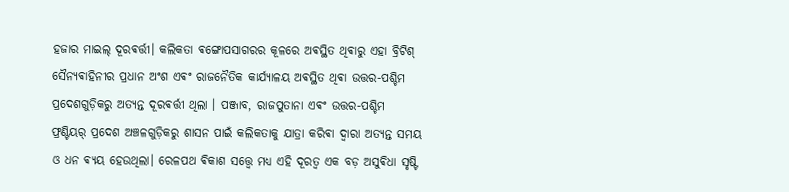ହଜାର ମାଇଲ୍ ଦୂରଵର୍ତ୍ତୀ। କଲିକତା ଵଙ୍ଗୋପସାଗରର କୂଳରେ ଅଵସ୍ଥିତ ଥିଵାରୁ ଏହା ବ୍ରିଟିଶ୍ ସୈନ୍ୟଵାହିନୀର ପ୍ରଧାନ ଅଂଶ ଏଵଂ ରାଜନୈତିକ କାର୍ଯ୍ୟାଳୟ ଅଵସ୍ଥିତ ଥିଵା ଉତ୍ତର-ପଶ୍ଚିମ ପ୍ରଦେଶଗୁଡ଼ିକରୁ ଅତ୍ୟନ୍ତ ଦୂରଵର୍ତ୍ତୀ ଥିଲା । ପଞ୍ଜାବ, ରାଜପୁତାନା ଏଵଂ ଉତ୍ତର-ପଶ୍ଚିମ ଫ୍ରଣ୍ଟିୟର୍ ପ୍ରଦେଶ ଅଞ୍ଚଳଗୁଡ଼ିକରୁ ଶାସନ ପାଇଁ କଲିକତାକୁ ଯାତ୍ରା କରିଵା ଦ୍ୱାରା ଅତ୍ୟନ୍ତ ସମୟ ଓ ଧନ ଵ୍ୟୟ ହେଉଥିଲା। ରେଳପଥ ଵିକାଶ ସତ୍ତ୍ୱେ ମଧ୍ୟ ଏହି ଦୂରତ୍ୱ ଏକ ବଡ଼ ଅସୁଵିଧା ସୃଷ୍ଟି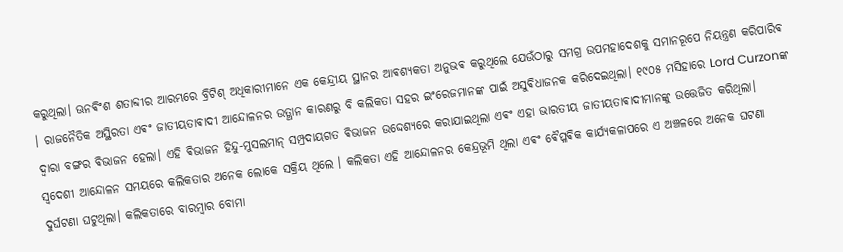କରୁଥିଲା। ଊନଵିଂଶ ଶତାବ୍ଦୀର ଆରମ୍ଭରେ ବ୍ରିଟିଶ୍ ଅଧିକାରୀମାନେ ଏକ କେନ୍ଦ୍ରୀୟ ସ୍ଥାନର ଆଵଶ୍ୟକତା ଅନୁଭଵ କରୁଥିଲେ ଯେଉଁଠାରୁ ସମଗ୍ର ଉପମହାଦେଶକୁ ସମାନରୂପେ ନିୟନ୍ତ୍ରଣ କରିପାରିଵ । ରାଜନୈତିକ ଅସ୍ଥିରତା ଏଵଂ ଜାତୀୟତାଵାଦୀ ଆନ୍ଦୋଳନର ଉତ୍ଥାନ କାରଣରୁ ବି କଲିକତା ସହର ଇଂରେଜମାନଙ୍କ ପାଇଁ ଅସୁଵିଧାଜନକ କରିଦେଇଥିଲା। ୧୯୦୫ ମସିହାରେ Lord Curzonଙ୍କ ଦ୍ୱାରା ବଙ୍ଗର ଵିଭାଜନ ହେଲା। ଏହି ଵିଭାଜନ ହିନ୍ଦୁ-ମୁସଲମାନ୍ ସମ୍ପ୍ରଦାୟଗତ ଵିଭାଜନ ଉଦ୍ଦେଶ୍ୟରେ କରାଯାଇଥିଲା ଏଵଂ ଏହା ଭାରତୀୟ ଜାତୀୟତାଵାଦୀମାନଙ୍କୁ ଉତ୍ତେଜିତ କରିଥିଲା।
ସ୍ୱଦେଶୀ ଆନ୍ଦୋଳନ ସମୟରେ କଲିକତାର ଅନେକ ଲୋକେ ସକ୍ରିୟ ଥିଲେ । କଲିକତା ଏହି ଆନ୍ଦୋଳନର କେନ୍ଦ୍ରଭୂମି ଥିଲା ଏଵଂ ଵୈପ୍ଳଵିକ କାର୍ଯ୍ୟକଳାପରେ ଏ ଅଞ୍ଚଳରେ ଅନେକ ଘଟଣା ଦୁର୍ଘଟଣା ଘଟୁଥିଲା। କଲିକତାରେ ବାରମ୍ବାର ବୋମା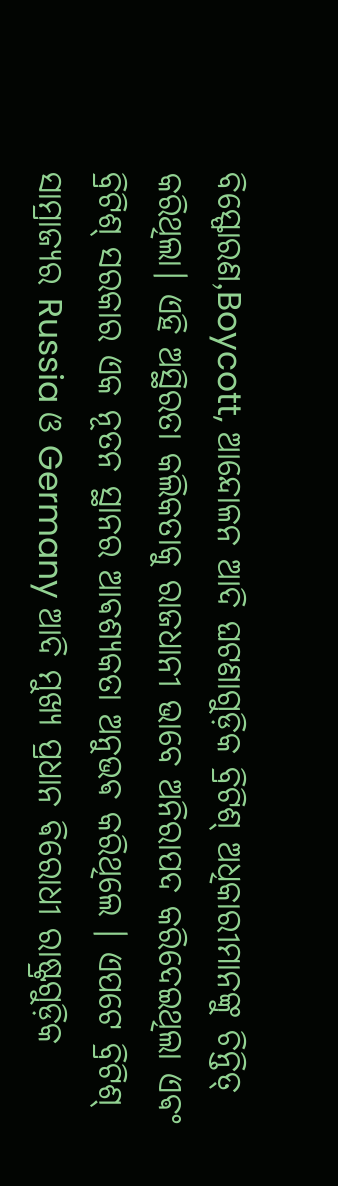ବିସ୍ଫୋରଣ,Boycott, ଆନ୍ଦୋଳନ ଆଦି ଘଟଣାଗୁଡ଼ିକ ବ୍ରିଟିଶ୍ ଅଧିକାରୀମାନଙ୍କୁ ଚିନ୍ତିତ୍ କରିଥିଲା। ଏହି ଅସ୍ଥିରତା କଲିକତାକୁ ରାଜଧାନୀ ଭାବେ ଅନିରାପଦ କରିଦେଇଥିଲା ଏଵଂ ବ୍ରିଟିଶ୍ ସରକାର ଏକ ନୂତନ ସ୍ଥାନର ଆଵଶ୍ୟକତା ଅନୁଭଵ କରିଥିଲେ । ଏପଟେ ବ୍ରିଟିଶ୍ ସାମ୍ରାଜ୍ୟର Russia ଓ Germany ଆଦି ମୁଖ୍ୟ ପ୍ରଧାନ ଵିରୋଧୀ ରାଷ୍ଟ୍ରଗୁଡ଼ିକ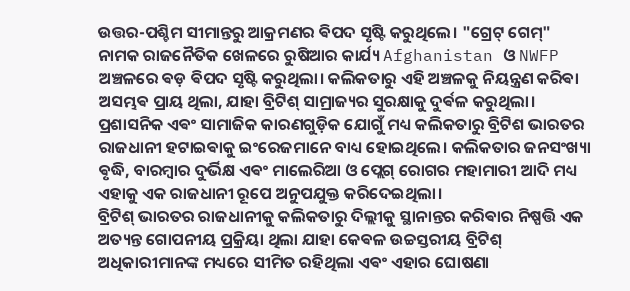ଉତ୍ତର-ପଶ୍ଚିମ ସୀମାନ୍ତରୁ ଆକ୍ରମଣର ଵିପଦ ସୃଷ୍ଟି କରୁଥିଲେ। "ଗ୍ରେଟ୍ ଗେମ୍" ନାମକ ରାଜନୈତିକ ଖେଳରେ ରୁଷିଆର କାର୍ଯ୍ୟ Afghanistan ଓ NWFP ଅଞ୍ଚଳରେ ଵଡ଼ ଵିପଦ ସୃଷ୍ଟି କରୁଥିଲା। କଲିକତାରୁ ଏହି ଅଞ୍ଚଳକୁ ନିୟନ୍ତ୍ରଣ କରିଵା ଅସମ୍ଭଵ ପ୍ରାୟ ଥିଲା, ଯାହା ବ୍ରିଟିଶ୍ ସାମ୍ରାଜ୍ୟର ସୁରକ୍ଷାକୁ ଦୁର୍ଵଳ କରୁଥିଲା।
ପ୍ରଶାସନିକ ଏଵଂ ସାମାଜିକ କାରଣଗୁଡ଼ିକ ଯୋଗୁଁ ମଧ୍ୟ କଲିକତାରୁ ବ୍ରିଟିଶ ଭାରତର ରାଜଧାନୀ ହଟାଇଵାକୁ ଇଂରେଜମାନେ ବାଧ୍ୟ ହୋଇଥିଲେ। କଲିକତାର ଜନସଂଖ୍ୟା ଵୃଦ୍ଧି, ବାରମ୍ବାର ଦୁର୍ଭିକ୍ଷ ଏଵଂ ମାଲେରିଆ ଓ ପ୍ଲେଗ୍ ରୋଗର ମହାମାରୀ ଆଦି ମଧ୍ୟ ଏହାକୁ ଏକ ରାଜଧାନୀ ରୂପେ ଅନୁପଯୁକ୍ତ କରିଦେଇଥିଲା।
ବ୍ରିଟିଶ୍ ଭାରତର ରାଜଧାନୀକୁ କଲିକତାରୁ ଦିଲ୍ଲୀକୁ ସ୍ଥାନାନ୍ତର କରିଵାର ନିଷ୍ପତ୍ତି ଏକ ଅତ୍ୟନ୍ତ ଗୋପନୀୟ ପ୍ରକ୍ରିୟା ଥିଲା ଯାହା କେଵଳ ଉଚ୍ଚସ୍ତରୀୟ ବ୍ରିଟିଶ୍ ଅଧିକାରୀମାନଙ୍କ ମଧ୍ୟରେ ସୀମିତ ରହିଥିଲା ଏଵଂ ଏହାର ଘୋଷଣା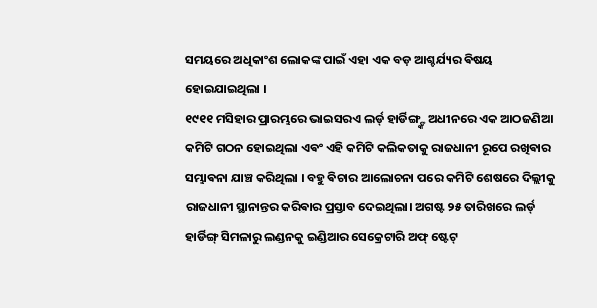ସମୟରେ ଅଧିକାଂଶ ଲୋକଙ୍କ ପାଇଁ ଏହା ଏକ ବଡ଼ ଆଶ୍ଚର୍ଯ୍ୟର ଵିଷୟ ହୋଇଯାଇଥିଲା ।
୧୯୧୧ ମସିହାର ପ୍ରାରମ୍ଭରେ ଭାଇସରଏ ଲର୍ଡ୍ ହାର୍ଡିଙ୍ଗ୍ଙ୍କ ଅଧୀନରେ ଏକ ଆଠଜଣିଆ କମିଟି ଗଠନ ହୋଇଥିଲା ଏଵଂ ଏହି କମିଟି କଲିକତାକୁ ରାଜଧାନୀ ରୂପେ ରଖିଵାର ସମ୍ଭାଵନା ଯାଞ୍ଚ କରିଥିଲା । ବହୁ ଵିଚାର ଆଲୋଚନା ପରେ କମିଟି ଶେଷରେ ଦିଲ୍ଲୀକୁ ରାଜଧାନୀ ସ୍ଥାନାନ୍ତର କରିଵାର ପ୍ରସ୍ତାବ ଦେଇଥିଲା। ଅଗଷ୍ଟ ୨୫ ତାରିଖରେ ଲର୍ଡ୍ ହାର୍ଡିଙ୍ଗ୍ ସିମଳାରୁ ଲଣ୍ଡନକୁ ଇଣ୍ଡିଆର ସେକ୍ରେଟାରି ଅଫ୍ ଷ୍ଟେଟ୍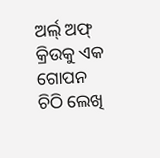ଅର୍ଲ୍ ଅଫ୍ କ୍ରିଉକୁ ଏକ ଗୋପନ ଚିଠି ଲେଖି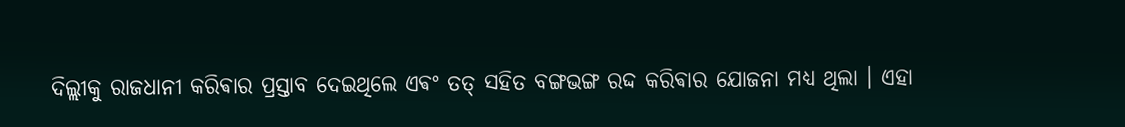ଦିଲ୍ଲୀକୁ ରାଜଧାନୀ କରିଵାର ପ୍ରସ୍ତାବ ଦେଇଥିଲେ ଏଵଂ ତତ୍ ସହିତ ବଙ୍ଗଭଙ୍ଗ ରଦ୍ଦ କରିଵାର ଯୋଜନା ମଧ୍ୟ ଥିଲା । ଏହା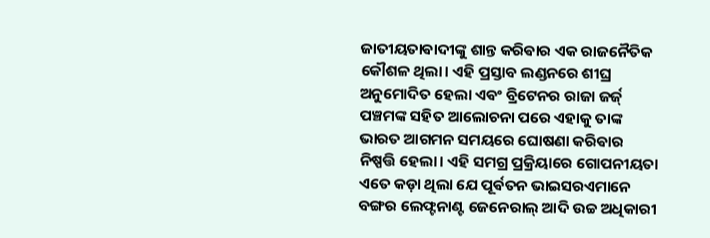ଜାତୀୟତାଵାଦୀଙ୍କୁ ଶାନ୍ତ କରିଵାର ଏକ ରାଜନୈତିକ କୌଶଳ ଥିଲା। ଏହି ପ୍ରସ୍ତାବ ଲଣ୍ଡନରେ ଶୀଘ୍ର ଅନୁମୋଦିତ ହେଲା ଏଵଂ ବ୍ରିଟେନର ରାଜା ଜର୍ଜ୍ ପଞ୍ଚମଙ୍କ ସହିତ ଆଲୋଚନା ପରେ ଏହାକୁ ତାଙ୍କ ଭାରତ ଆଗମନ ସମୟରେ ଘୋଷଣା କରିଵାର ନିଷ୍ପତ୍ତି ହେଲା। ଏହି ସମଗ୍ର ପ୍ରକ୍ରିୟାରେ ଗୋପନୀୟତା ଏତେ କଡ଼ା ଥିଲା ଯେ ପୂର୍ଵତନ ଭାଇସରଏମାନେ ବଙ୍ଗର ଲେଫ୍ଟନାଣ୍ଟ ଜେନେରାଲ୍ ଆଦି ଉଚ୍ଚ ଅଧିକାରୀ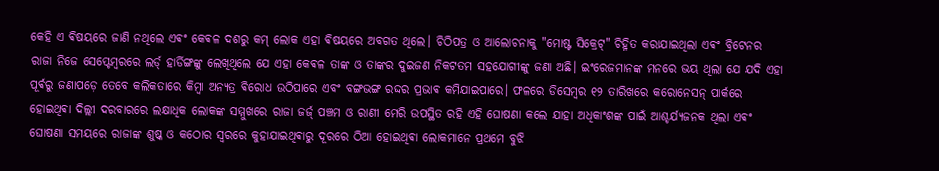କେହି ଏ ଵିଷୟରେ ଜାଣି ନଥିଲେ ଏଵଂ କେଵଳ ଦଶରୁ କମ୍ ଲୋକ ଏହା ଵିଷୟରେ ଅବଗତ ଥିଲେ। ଚିଠିପତ୍ର ଓ ଆଲୋଚନାକୁ "ମୋଷ୍ଟ ସିକ୍ରେଟ୍" ଚିହ୍ନିତ କରାଯାଇଥିଲା ଏଵଂ ବ୍ରିଟେନର ରାଜା ନିଜେ ସେପ୍ଟେମ୍ବରରେ ଲର୍ଡ୍ ହାର୍ଡିଙ୍ଗଙ୍କୁ ଲେଖିଥିଲେ ଯେ ଏହା କେଵଳ ତାଙ୍କ ଓ ତାଙ୍କର ଦୁଇଜଣ ନିକଟତମ ସହଯୋଗୀଙ୍କୁ ଜଣା ଅଛି। ଇଂରେଜମାନଙ୍କ ମନରେ ଭୟ ଥିଲା ଯେ ଯଦି ଏହା ପୂର୍ଵରୁ ଜଣାପଡ଼େ ତେବେ କଲିକତାରେ କିମ୍ବା ଅନ୍ୟତ୍ର ଵିରୋଧ ଉଠିପାରେ ଏବଂ ବଙ୍ଗଭଙ୍ଗ ରଦ୍ଦର ପ୍ରଭାଵ କମିଯାଇପାରେ। ଫଳରେ ଡିସେମ୍ବର ୧୨ ତାରିଖରେ କରୋନେସନ୍ ପାର୍କରେ ହୋଇଥିଵା ଦିଲ୍ଲୀ ଦରବାରରେ ଲକ୍ଷାଧିକ ଲୋକଙ୍କ ସମ୍ମୁଖରେ ରାଜା ଜର୍ଜ୍ ପଞ୍ଚମ ଓ ରାଣୀ ମେରି ଉପସ୍ଥିତ ରହି ଏହି ଘୋଷଣା କଲେ ଯାହା ଅଧିକାଂଶଙ୍କ ପାଇଁ ଆଶ୍ଚର୍ଯ୍ୟଜନକ ଥିଲା ଏଵଂ ଘୋଷଣା ସମୟରେ ରାଜାଙ୍କ ଶୁଷ୍କ ଓ କଠୋର ସ୍ୱରରେ କୁହାଯାଇଥିଵାରୁ ଦୂରରେ ଠିଆ ହୋଇଥିଵା ଲୋକମାନେ ପ୍ରଥମେ ବୁଝି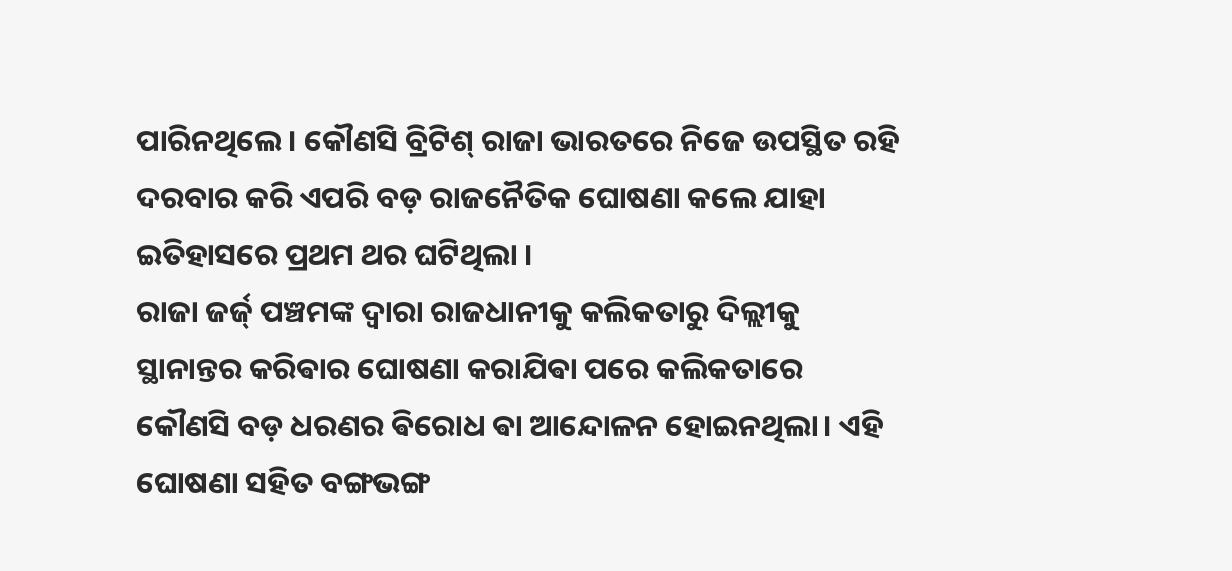ପାରିନଥିଲେ। କୌଣସି ବ୍ରିଟିଶ୍ ରାଜା ଭାରତରେ ନିଜେ ଉପସ୍ଥିତ ରହି ଦରବାର କରି ଏପରି ବଡ଼ ରାଜନୈତିକ ଘୋଷଣା କଲେ ଯାହା ଇତିହାସରେ ପ୍ରଥମ ଥର ଘଟିଥିଲା ।
ରାଜା ଜର୍ଜ୍ ପଞ୍ଚମଙ୍କ ଦ୍ୱାରା ରାଜଧାନୀକୁ କଲିକତାରୁ ଦିଲ୍ଲୀକୁ ସ୍ଥାନାନ୍ତର କରିଵାର ଘୋଷଣା କରାଯିଵା ପରେ କଲିକତାରେ କୌଣସି ବଡ଼ ଧରଣର ଵିରୋଧ ଵା ଆନ୍ଦୋଳନ ହୋଇନଥିଲା। ଏହି ଘୋଷଣା ସହିତ ବଙ୍ଗଭଙ୍ଗ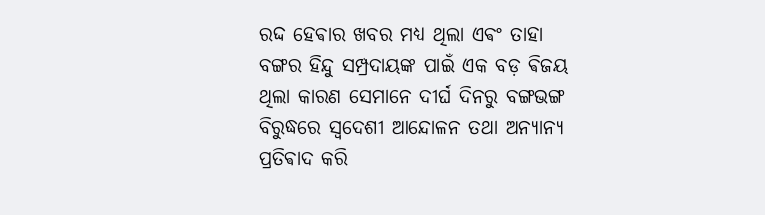ରଦ୍ଦ ହେଵାର ଖବର ମଧ୍ୟ ଥିଲା ଏଵଂ ତାହା ବଙ୍ଗର ହିନ୍ଦୁ ସମ୍ପ୍ରଦାୟଙ୍କ ପାଇଁ ଏକ ବଡ଼ ଵିଜୟ ଥିଲା କାରଣ ସେମାନେ ଦୀର୍ଘ ଦିନରୁ ବଙ୍ଗଭଙ୍ଗ ବିରୁଦ୍ଧରେ ସ୍ୱଦେଶୀ ଆନ୍ଦୋଳନ ତଥା ଅନ୍ୟାନ୍ୟ ପ୍ରତିଵାଦ କରି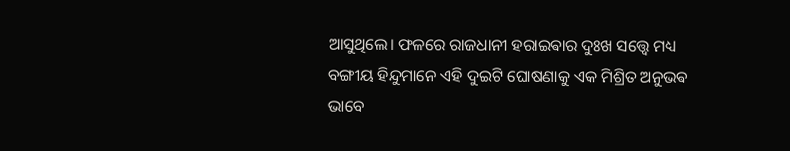ଆସୁଥିଲେ। ଫଳରେ ରାଜଧାନୀ ହରାଇଵାର ଦୁଃଖ ସତ୍ତ୍ୱେ ମଧ୍ୟ ବଙ୍ଗୀୟ ହିନ୍ଦୁମାନେ ଏହି ଦୁଇଟି ଘୋଷଣାକୁ ଏକ ମିଶ୍ରିତ ଅନୁଭଵ ଭାବେ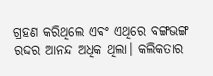ଗ୍ରହଣ କରିଥିଲେ ଏଵଂ ଏଥିରେ ବଙ୍ଗଭଙ୍ଗ ରଦ୍ଦର ଆନନ୍ଦ ଅଧିକ ଥିଲା। କଲିକତାର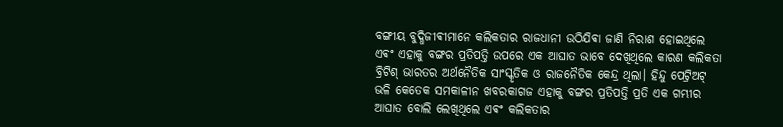ବଙ୍ଗୀୟ ବୁଦ୍ଧିଜୀଵୀମାନେ କଲିକତାର ରାଜଧାନୀ ଉଠିଯିଵା ଜାଣି ନିରାଶ ହୋଇଥିଲେ ଏଵଂ ଏହାକୁ ବଙ୍ଗର ପ୍ରତିପତ୍ତି ଉପରେ ଏକ ଆଘାତ ଭାବେ ଦେଖିଥିଲେ କାରଣ କଲିକତା ବ୍ରିଟିଶ୍ ଭାରତର ଅର୍ଥନୈତିକ ସାଂସ୍କୃତିକ ଓ ରାଜନୈତିକ କେନ୍ଦ୍ର ଥିଲା। ହିନ୍ଦୁ ପେଟ୍ରିଅଟ୍ ଭଳି କେତେକ ସମକାଳୀନ ଖବରକାଗଜ ଏହାକୁ ବଙ୍ଗର ପ୍ରତିପତ୍ତି ପ୍ରତି ଏକ ଗମ୍ଭୀର ଆଘାତ ବୋଲି ଲେଖିଥିଲେ ଏଵଂ କଲିକତାର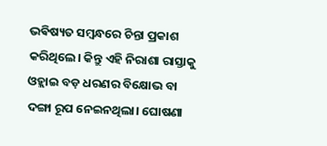ଭଵିଷ୍ୟତ ସମ୍ବନ୍ଧରେ ଚିନ୍ତା ପ୍ରକାଶ କରିଥିଲେ। କିନ୍ତୁ ଏହି ନିରାଶା ରାସ୍ତାକୁ ଓହ୍ଲାଇ ବଡ଼ ଧରଣର ବିକ୍ଷୋଭ ବା ଦଙ୍ଗା ରୂପ ନେଇନଥିଲା। ଘୋଷଣା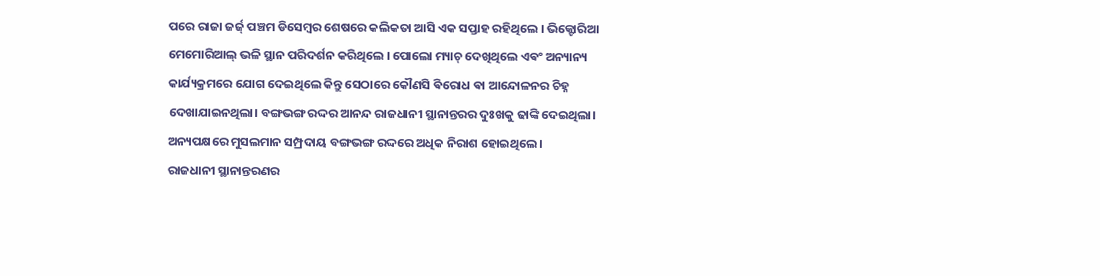ପରେ ରାଜା ଜର୍ଜ୍ ପଞ୍ଚମ ଡିସେମ୍ବର ଶେଷରେ କଲିକତା ଆସି ଏକ ସପ୍ତାହ ରହିଥିଲେ । ଭିକ୍ଟୋରିଆ ମେମୋରିଆଲ୍ ଭଳି ସ୍ଥାନ ପରିଦର୍ଶନ କରିଥିଲେ । ପୋଲୋ ମ୍ୟାଚ୍ ଦେଖିଥିଲେ ଏଵଂ ଅନ୍ୟାନ୍ୟ କାର୍ଯ୍ୟକ୍ରମରେ ଯୋଗ ଦେଇଥିଲେ କିନ୍ତୁ ସେଠାରେ କୌଣସି ଵିରୋଧ ଵା ଆନ୍ଦୋଳନର ଚିହ୍ନ ଦେଖାଯାଇନଥିଲା। ବଙ୍ଗଭଙ୍ଗ ରଦ୍ଦର ଆନନ୍ଦ ରାଜଧାନୀ ସ୍ଥାନାନ୍ତରର ଦୁଃଖକୁ ଢାଙ୍କି ଦେଇଥିଲା। ଅନ୍ୟପକ୍ଷରେ ମୁସଲମାନ ସମ୍ପ୍ରଦାୟ ବଙ୍ଗଭଙ୍ଗ ରଦ୍ଦରେ ଅଧିକ ନିରାଶ ହୋଇଥିଲେ ।
ରାଜଧାନୀ ସ୍ଥାନାନ୍ତରଣର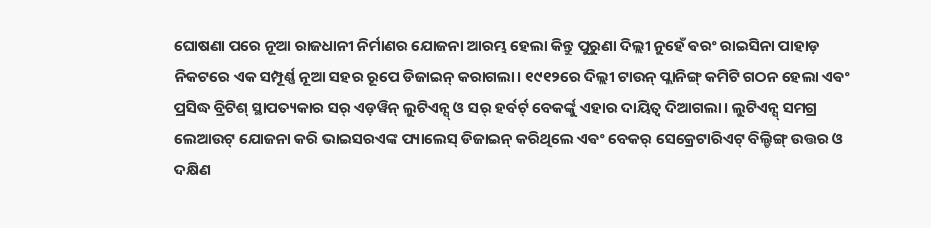ଘୋଷଣା ପରେ ନୂଆ ରାଜଧାନୀ ନିର୍ମାଣର ଯୋଜନା ଆରମ୍ଭ ହେଲା କିନ୍ତୁ ପୁରୁଣା ଦିଲ୍ଲୀ ନୁହେଁ ଵରଂ ରାଇସିନା ପାହାଡ଼ ନିକଟରେ ଏକ ସମ୍ପୂର୍ଣ୍ଣ ନୂଆ ସହର ରୂପେ ଡିଜାଇନ୍ କରାଗଲା। ୧୯୧୨ରେ ଦିଲ୍ଲୀ ଟାଉନ୍ ପ୍ଲାନିଙ୍ଗ୍ କମିଟି ଗଠନ ହେଲା ଏଵଂ ପ୍ରସିଦ୍ଧ ବ୍ରିଟିଶ୍ ସ୍ଥାପତ୍ୟକାର ସର୍ ଏଡ଼ୱିନ୍ ଲୁଟିଏନ୍ସ୍ ଓ ସର୍ ହର୍ବର୍ଟ୍ ବେକର୍ଙ୍କୁ ଏହାର ଦାୟିତ୍ୱ ଦିଆଗଲା। ଲୁଟିଏନ୍ସ୍ ସମଗ୍ର ଲେଆଉଟ୍ ଯୋଜନା କରି ଭାଇସରଏଙ୍କ ପ୍ୟାଲେସ୍ ଡିଜାଇନ୍ କରିଥିଲେ ଏଵଂ ବେକର୍ ସେକ୍ରେଟାରିଏଟ୍ ବିଲ୍ଡିଙ୍ଗ୍ ଉତ୍ତର ଓ ଦକ୍ଷିଣ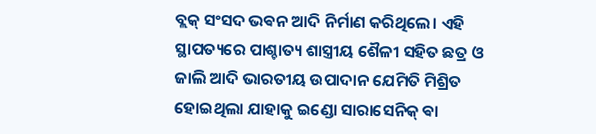ବ୍ଲକ୍ ସଂସଦ ଭଵନ ଆଦି ନିର୍ମାଣ କରିଥିଲେ। ଏହି ସ୍ଥାପତ୍ୟରେ ପାଶ୍ଚାତ୍ୟ ଶାସ୍ତ୍ରୀୟ ଶୈଳୀ ସହିତ ଛତ୍ର ଓ ଜାଲି ଆଦି ଭାରତୀୟ ଉପାଦାନ ଯେମିତି ମିଶ୍ରିତ ହୋଇଥିଲା ଯାହାକୁ ଇଣ୍ଡୋ ସାରାସେନିକ୍ ଵା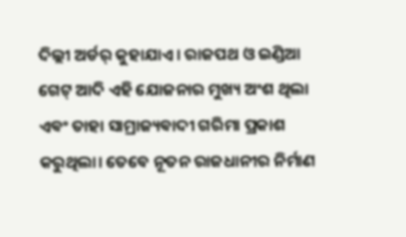ଦିଲ୍ଲୀ ଅର୍ଡର୍ କୁହାଯାଏ। ରାଜପଥ ଓ ଇଣ୍ଡିଆ ଗେଟ୍ ଆଦି ଏହି ଯୋଜନାର ମୁଖ୍ୟ ଅଂଶ ଥିଲା ଏଵଂ ତାହା ସାମ୍ରାଜ୍ୟଵାଦୀ ଗରିମା ପ୍ରକାଶ କରୁଥିଲା। ତେବେ ନୂତନ ରାଜଧାନୀର ନିର୍ମାଣ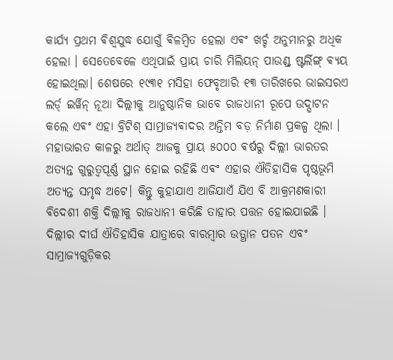କାର୍ଯ୍ୟ ପ୍ରଥମ ଵିଶ୍ୱଯୁଦ୍ଧ ଯୋଗୁଁ ଵିଳମ୍ବିତ ହେଲା ଏଵଂ ଖର୍ଚ୍ଚ ଅନୁମାନରୁ ଅଧିକ ହେଲା । ସେତେବେଳେ ଏଥିପାଇଁ ପ୍ରାୟ ଚାରି ମିଲିୟନ୍ ପାଉଣ୍ଡ୍ ଷ୍ଟର୍ଲିଙ୍ଗ୍ ଵ୍ୟୟ ହୋଇଥିଲା। ଶେଷରେ ୧୯୩୧ ମସିହା ଫେବୃଆରି ୧୩ ତାରିଖରେ ଭାଇସରଏ ଲର୍ଡ୍ ଇର୍ୱିନ୍ ନୂଆ ଦିଲ୍ଲୀକୁ ଆନୁଷ୍ଠାନିକ ଭାବେ ରାଜଧାନୀ ରୂପେ ଉଦ୍ଘାଟନ କଲେ ଏଵଂ ଏହା ବ୍ରିଟିଶ୍ ସାମ୍ରାଜ୍ୟଵାଦର ଅନ୍ତିମ ବଡ଼ ନିର୍ମାଣ ପ୍ରକଳ୍ପ ଥିଲା ।
ମହାଭାରତ କାଳରୁ ଅର୍ଥାତ୍ ଆଜକୁ ପ୍ରାୟ ୫୦୦୦ ଵର୍ଷରୁ ଦିଲ୍ଲୀ ଭାରତର ଅତ୍ୟନ୍ତ ଗୁରୁତ୍ୱପୂର୍ଣ୍ଣ ସ୍ଥାନ ହୋଇ ରହିଛି ଏଵଂ ଏହାର ଐତିହାସିକ ପୃଷ୍ଠଭୂମି ଅତ୍ୟନ୍ତ ସମୃଦ୍ଧ ଅଟେ। କିନ୍ତୁ କୁହାଯାଏ ଆଜିଯାଏଁ ଯିଏ ବି ଆକ୍ରମଣକାରୀ ଵିଦେଶୀ ଶକ୍ତି ଦିଲ୍ଲୀକୁ ରାଜଧାନୀ କରିଛି ତାହାର ପତ୍ତନ ହୋଇଯାଇଛି ।
ଦିଲ୍ଲୀର ଦୀର୍ଘ ଐତିହାସିକ ଯାତ୍ରାରେ ବାରମ୍ବାର ଉତ୍ଥାନ ପତନ ଏବଂ ସାମ୍ରାଜ୍ୟଗୁଡ଼ିକର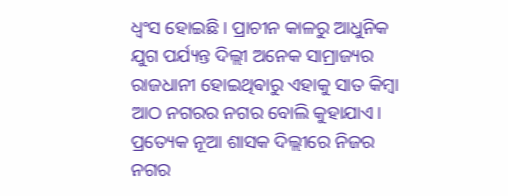ଧ୍ୱଂସ ହୋଇଛି । ପ୍ରାଚୀନ କାଳରୁ ଆଧୁନିକ ଯୁଗ ପର୍ଯ୍ୟନ୍ତ ଦିଲ୍ଲୀ ଅନେକ ସାମ୍ରାଜ୍ୟର ରାଜଧାନୀ ହୋଇଥିଵାରୁ ଏହାକୁ ସାତ କିମ୍ବା ଆଠ ନଗରର ନଗର ବୋଲି କୁହାଯାଏ। ପ୍ରତ୍ୟେକ ନୂଆ ଶାସକ ଦିଲ୍ଲୀରେ ନିଜର ନଗର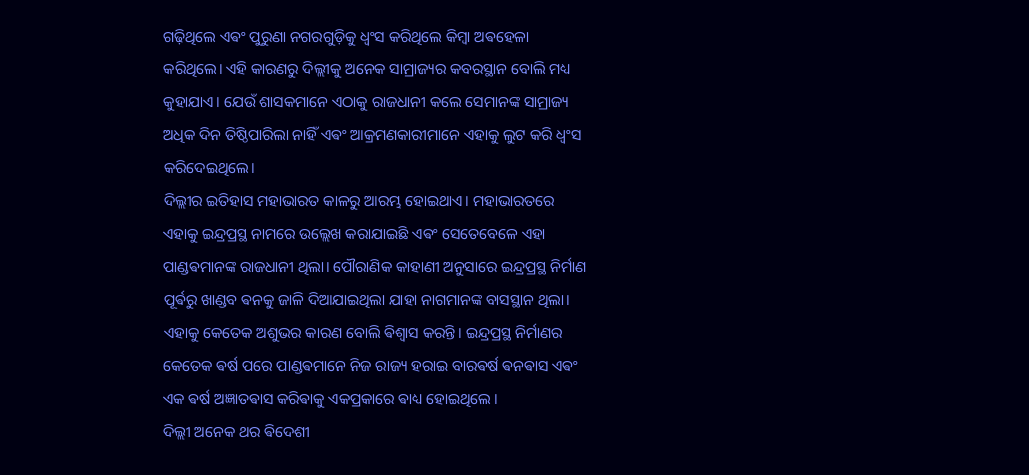ଗଢ଼ିଥିଲେ ଏଵଂ ପୁରୁଣା ନଗରଗୁଡ଼ିକୁ ଧ୍ୱଂସ କରିଥିଲେ କିମ୍ବା ଅଵହେଳା କରିଥିଲେ। ଏହି କାରଣରୁ ଦିଲ୍ଲୀକୁ ଅନେକ ସାମ୍ରାଜ୍ୟର କବରସ୍ଥାନ ବୋଲି ମଧ୍ୟ କୁହାଯାଏ। ଯେଉଁ ଶାସକମାନେ ଏଠାକୁ ରାଜଧାନୀ କଲେ ସେମାନଙ୍କ ସାମ୍ରାଜ୍ୟ ଅଧିକ ଦିନ ତିଷ୍ଠିପାରିଲା ନାହିଁ ଏଵଂ ଆକ୍ରମଣକାରୀମାନେ ଏହାକୁ ଲୁଟ କରି ଧ୍ୱଂସ କରିଦେଇଥିଲେ।
ଦିଲ୍ଲୀର ଇତିହାସ ମହାଭାରତ କାଳରୁ ଆରମ୍ଭ ହୋଇଥାଏ। ମହାଭାରତରେ ଏହାକୁ ଇନ୍ଦ୍ରପ୍ରସ୍ଥ ନାମରେ ଉଲ୍ଲେଖ କରାଯାଇଛି ଏଵଂ ସେତେବେଳେ ଏହା ପାଣ୍ଡଵମାନଙ୍କ ରାଜଧାନୀ ଥିଲା। ପୌରାଣିକ କାହାଣୀ ଅନୁସାରେ ଇନ୍ଦ୍ରପ୍ରସ୍ଥ ନିର୍ମାଣ ପୂର୍ଵରୁ ଖାଣ୍ଡବ ଵନକୁ ଜାଳି ଦିଆଯାଇଥିଲା ଯାହା ନାଗମାନଙ୍କ ବାସସ୍ଥାନ ଥିଲା। ଏହାକୁ କେତେକ ଅଶୁଭର କାରଣ ବୋଲି ଵିଶ୍ୱାସ କରନ୍ତି। ଇନ୍ଦ୍ରପ୍ରସ୍ଥ ନିର୍ମାଣର କେତେକ ଵର୍ଷ ପରେ ପାଣ୍ଡଵମାନେ ନିଜ ରାଜ୍ୟ ହରାଇ ବାରଵର୍ଷ ଵନଵାସ ଏଵଂ ଏକ ଵର୍ଷ ଅଜ୍ଞାତଵାସ କରିଵାକୁ ଏକପ୍ରକାରେ ଵାଧ୍ୟ ହୋଇଥିଲେ ।
ଦିଲ୍ଲୀ ଅନେକ ଥର ଵିଦେଶୀ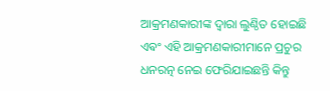ଆକ୍ରମଣକାରୀଙ୍କ ଦ୍ୱାରା ଲୁଣ୍ଠିତ ହୋଇଛି ଏଵଂ ଏହି ଆକ୍ରମଣକାରୀମାନେ ପ୍ରଚୁର ଧନରତ୍ନ ନେଇ ଫେରିଯାଇଛନ୍ତି କିନ୍ତୁ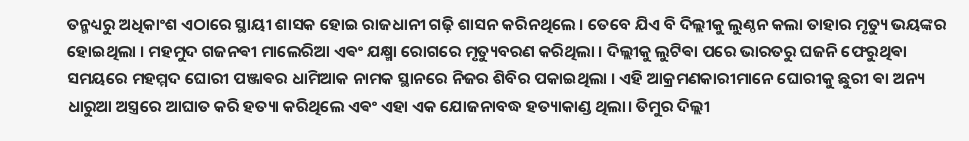ତନ୍ମଧ୍ୟରୁ ଅଧିକାଂଶ ଏଠାରେ ସ୍ଥାୟୀ ଶାସକ ହୋଇ ରାଜଧାନୀ ଗଢ଼ି ଶାସନ କରିନଥିଲେ । ତେବେ ଯିଏ ବି ଦିଲ୍ଲୀକୁ ଲୁଣ୍ଠନ କଲା ତାହାର ମୃତ୍ୟୁ ଭୟଙ୍କର ହୋଇଥିଲା । ମହମୁଦ ଗଜନଵୀ ମାଲେରିଆ ଏଵଂ ଯକ୍ଷ୍ମା ରୋଗରେ ମୃତ୍ୟୁବରଣ କରିଥିଲା । ଦିଲ୍ଲୀକୁ ଲୁଟିଵା ପରେ ଭାରତରୁ ଘଜନି ଫେରୁଥିଵା ସମୟରେ ମହମ୍ମଦ ଘୋରୀ ପଞ୍ଜାଵର ଧାମିଆକ ନାମକ ସ୍ଥାନରେ ନିଜର ଶିବିର ପକାଇଥିଲା । ଏହି ଆକ୍ରମଣକାରୀମାନେ ଘୋରୀକୁ ଛୁରୀ ଵା ଅନ୍ୟ ଧାରୁଆ ଅସ୍ତ୍ରରେ ଆଘାତ କରି ହତ୍ୟା କରିଥିଲେ ଏଵଂ ଏହା ଏକ ଯୋଜନାବଦ୍ଧ ହତ୍ୟାକାଣ୍ଡ ଥିଲା। ତିମୁର ଦିଲ୍ଲୀ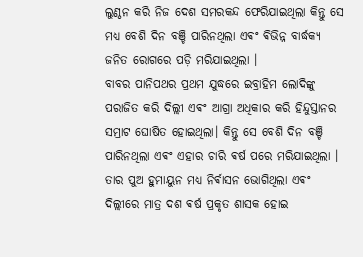ଲୁଣ୍ଠନ କରି ନିଜ ଦେଶ ସମରକନ୍ଦ ଫେରିଯାଇଥିଲା କିନ୍ତୁ ସେ ମଧ୍ୟ ବେଶି ଦିନ ବଞ୍ଚି ପାରିନଥିଲା ଏଵଂ ଵିଭିନ୍ନ ବାର୍ଦ୍ଧକ୍ୟ ଜନିତ ରୋଗରେ ପଡ଼ି ମରିଯାଇଥିଲା ।
ବାବର ପାନିପଥର ପ୍ରଥମ ଯୁଦ୍ଧରେ ଇବ୍ରାହିମ ଲୋଦିଙ୍କୁ ପରାଜିତ କରି ଦିଲ୍ଲୀ ଏଵଂ ଆଗ୍ରା ଅଧିକାର କରି ହିନ୍ଦୁସ୍ତାନର ସମ୍ରାଟ ଘୋଷିତ ହୋଇଥିଲା। କିନ୍ତୁ ସେ ବେଶି ଦିନ ବଞ୍ଚି ପାରିନଥିଲା ଏଵଂ ଏହାର ଚାରି ଵର୍ଷ ପରେ ମରିଯାଇଥିଲା । ତାର ପୁଅ ହୁମାୟୁନ ମଧ୍ୟ ନିର୍ଵାସନ ଭୋଗିଥିଲା ଏଵଂ ଦିଲ୍ଲୀରେ ମାତ୍ର ଦଶ ଵର୍ଷ ପ୍ରକୃତ ଶାସକ ହୋଇ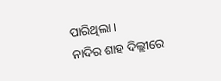ପାରିଥିଲା ।
ନାଦିର ଶାହ ଦିଲ୍ଲୀରେ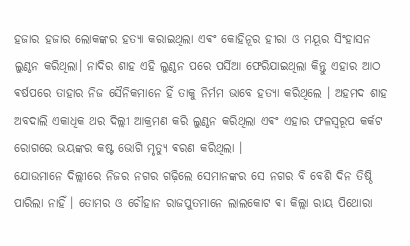ହଜାର ହଜାର ଲୋକଙ୍କର ହତ୍ୟା କରାଇଥିଲା ଏଵଂ କୋହିନୂର ହୀରା ଓ ମୟୂର ସିଂହାସନ ଲୁଣ୍ଠନ କରିଥିଲା। ନାଦିର ଶାହ ଏହି ଲୁଣ୍ଠନ ପରେ ପର୍ସିଆ ଫେରିଯାଇଥିଲା କିନ୍ତୁ ଏହାର ଆଠ ଵର୍ଷପରେ ତାହାର ନିଜ ସୈନିକମାନେ ହିଁ ତାକୁ ନିର୍ମମ ଭାବେ ହତ୍ୟା କରିଥିଲେ । ଅହମଦ ଶାହ ଅବଦାଲି ଏକାଧିକ ଥର ଦିଲ୍ଲୀ ଆକ୍ରମଣ କରି ଲୁଣ୍ଠନ କରିଥିଲା ଏଵଂ ଏହାର ଫଳସ୍ଵରୂପ କର୍କଟ ରୋଗରେ ଭୟଙ୍କର କଷ୍ଟ ଭୋଗି ମୃତ୍ୟୁ ଵରଣ କରିଥିଲା ।
ଯୋଉମାନେ ଦିଲ୍ଲୀରେ ନିଜର ନଗର ଗଢ଼ିଲେ ସେମାନଙ୍କର ସେ ନଗର ବି ବେଶି ଦିନ ତିଷ୍ଠି ପାରିଲା ନାହିଁ । ତୋମର ଓ ଚୌହାନ ରାଜପୁତମାନେ ଲାଲକୋଟ ଵା କିଲ୍ଲା ରାୟ ପିଥୋରା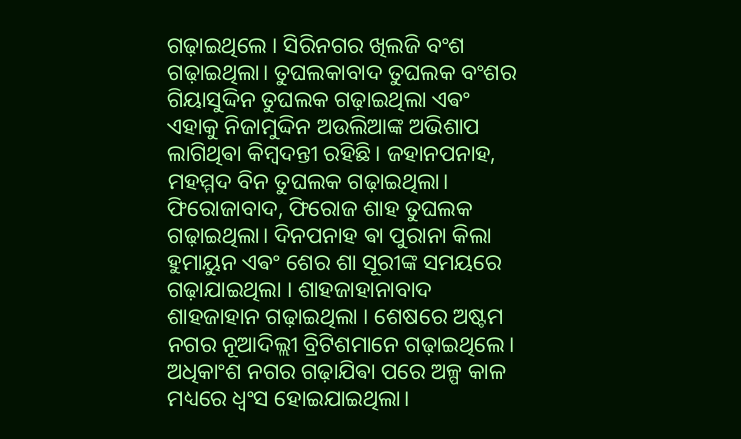ଗଢ଼ାଇଥିଲେ । ସିରିନଗର ଖିଲଜି ବଂଶ ଗଢ଼ାଇଥିଲା। ତୁଘଲକାବାଦ ତୁଘଲକ ବଂଶର ଗିୟାସୁଦ୍ଦିନ ତୁଘଲକ ଗଢ଼ାଇଥିଲା ଏଵଂ ଏହାକୁ ନିଜାମୁଦ୍ଦିନ ଅଉଲିଆଙ୍କ ଅଭିଶାପ ଲାଗିଥିଵା କିମ୍ବଦନ୍ତୀ ରହିଛି। ଜହାନପନାହ, ମହମ୍ମଦ ବିନ ତୁଘଲକ ଗଢ଼ାଇଥିଲା। ଫିରୋଜାବାଦ, ଫିରୋଜ ଶାହ ତୁଘଲକ ଗଢ଼ାଇଥିଲା। ଦିନପନାହ ଵା ପୁରାନା କିଲା ହୁମାୟୁନ ଏଵଂ ଶେର ଶା ସୂରୀଙ୍କ ସମୟରେ ଗଢ଼ାଯାଇଥିଲା । ଶାହଜାହାନାବାଦ ଶାହଜାହାନ ଗଢ଼ାଇଥିଲା । ଶେଷରେ ଅଷ୍ଟମ ନଗର ନୂଆଦିଲ୍ଲୀ ବ୍ରିଟିଶମାନେ ଗଢ଼ାଇଥିଲେ।
ଅଧିକାଂଶ ନଗର ଗଢ଼ାଯିଵା ପରେ ଅଳ୍ପ କାଳ ମଧ୍ୟରେ ଧ୍ୱଂସ ହୋଇଯାଇଥିଲା।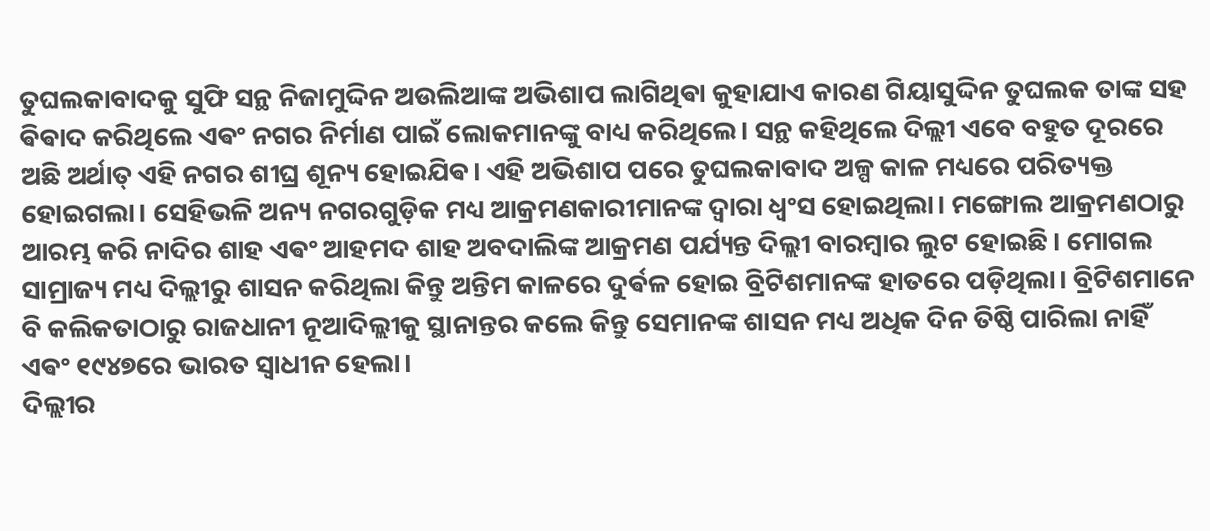ତୁଘଲକାବାଦକୁ ସୁଫି ସନ୍ଥ ନିଜାମୁଦ୍ଦିନ ଅଉଲିଆଙ୍କ ଅଭିଶାପ ଲାଗିଥିଵା କୁହାଯାଏ କାରଣ ଗିୟାସୁଦ୍ଦିନ ତୁଘଲକ ତାଙ୍କ ସହ ଵିଵାଦ କରିଥିଲେ ଏଵଂ ନଗର ନିର୍ମାଣ ପାଇଁ ଲୋକମାନଙ୍କୁ ବାଧ୍ୟ କରିଥିଲେ। ସନ୍ଥ କହିଥିଲେ ଦିଲ୍ଲୀ ଏବେ ବହୁତ ଦୂରରେ ଅଛି ଅର୍ଥାତ୍ ଏହି ନଗର ଶୀଘ୍ର ଶୂନ୍ୟ ହୋଇଯିଵ। ଏହି ଅଭିଶାପ ପରେ ତୁଘଲକାବାଦ ଅଳ୍ପ କାଳ ମଧ୍ୟରେ ପରିତ୍ୟକ୍ତ ହୋଇଗଲା। ସେହିଭଳି ଅନ୍ୟ ନଗରଗୁଡ଼ିକ ମଧ୍ୟ ଆକ୍ରମଣକାରୀମାନଙ୍କ ଦ୍ୱାରା ଧ୍ୱଂସ ହୋଇଥିଲା। ମଙ୍ଗୋଲ ଆକ୍ରମଣଠାରୁ ଆରମ୍ଭ କରି ନାଦିର ଶାହ ଏଵଂ ଆହମଦ ଶାହ ଅବଦାଲିଙ୍କ ଆକ୍ରମଣ ପର୍ଯ୍ୟନ୍ତ ଦିଲ୍ଲୀ ବାରମ୍ବାର ଲୁଟ ହୋଇଛି। ମୋଗଲ ସାମ୍ରାଜ୍ୟ ମଧ୍ୟ ଦିଲ୍ଲୀରୁ ଶାସନ କରିଥିଲା କିନ୍ତୁ ଅନ୍ତିମ କାଳରେ ଦୁର୍ଵଳ ହୋଇ ବ୍ରିଟିଶମାନଙ୍କ ହାତରେ ପଡ଼ିଥିଲା। ବ୍ରିଟିଶମାନେ ବି କଲିକତାଠାରୁ ରାଜଧାନୀ ନୂଆଦିଲ୍ଲୀକୁ ସ୍ଥାନାନ୍ତର କଲେ କିନ୍ତୁ ସେମାନଙ୍କ ଶାସନ ମଧ୍ୟ ଅଧିକ ଦିନ ତିଷ୍ଠି ପାରିଲା ନାହିଁ ଏଵଂ ୧୯୪୭ରେ ଭାରତ ସ୍ୱାଧୀନ ହେଲା।
ଦିଲ୍ଲୀର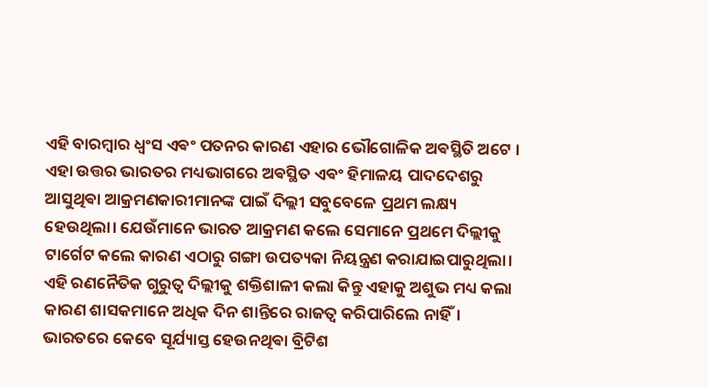ଏହି ବାରମ୍ବାର ଧ୍ୱଂସ ଏଵଂ ପତନର କାରଣ ଏହାର ଭୌଗୋଳିକ ଅଵସ୍ଥିତି ଅଟେ । ଏହା ଉତ୍ତର ଭାରତର ମଧ୍ୟଭାଗରେ ଅଵସ୍ଥିତ ଏଵଂ ହିମାଳୟ ପାଦଦେଶରୁ ଆସୁଥିଵା ଆକ୍ରମଣକାରୀମାନଙ୍କ ପାଇଁ ଦିଲ୍ଲୀ ସବୁବେଳେ ପ୍ରଥମ ଲକ୍ଷ୍ୟ ହେଉଥିଲା। ଯେଉଁମାନେ ଭାରତ ଆକ୍ରମଣ କଲେ ସେମାନେ ପ୍ରଥମେ ଦିଲ୍ଲୀକୁ ଟାର୍ଗେଟ କଲେ କାରଣ ଏଠାରୁ ଗଙ୍ଗା ଉପତ୍ୟକା ନିୟନ୍ତ୍ରଣ କରାଯାଇପାରୁଥିଲା। ଏହି ରଣନୈତିକ ଗୁରୁତ୍ୱ ଦିଲ୍ଲୀକୁ ଶକ୍ତିଶାଳୀ କଲା କିନ୍ତୁ ଏହାକୁ ଅଶୁଭ ମଧ୍ୟ କଲା କାରଣ ଶାସକମାନେ ଅଧିକ ଦିନ ଶାନ୍ତିରେ ରାଜତ୍ୱ କରିପାରିଲେ ନାହିଁ। ଭାରତରେ କେବେ ସୂର୍ଯ୍ୟାସ୍ତ ହେଉନଥିଵା ବ୍ରିଟିଶ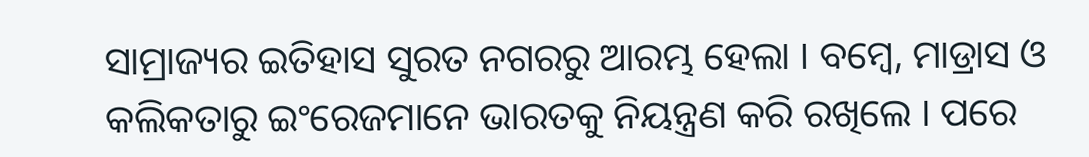ସାମ୍ରାଜ୍ୟର ଇତିହାସ ସୁରତ ନଗରରୁ ଆରମ୍ଭ ହେଲା । ବମ୍ବେ, ମାଡ୍ରାସ ଓ କଲିକତାରୁ ଇଂରେଜମାନେ ଭାରତକୁ ନିୟନ୍ତ୍ରଣ କରି ରଖିଲେ । ପରେ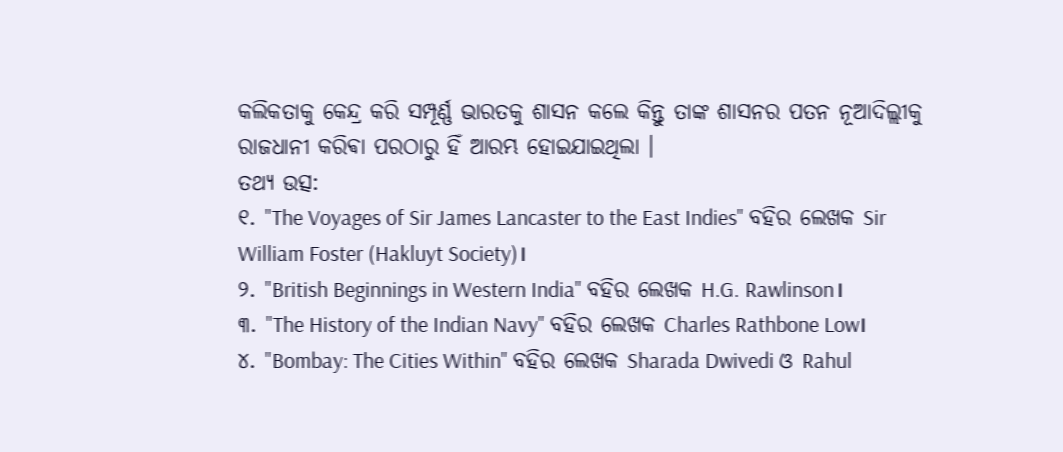କଲିକତାକୁ କେନ୍ଦ୍ର କରି ସମ୍ପୂର୍ଣ୍ଣ ଭାରତକୁ ଶାସନ କଲେ କିନ୍ତୁ ତାଙ୍କ ଶାସନର ପତନ ନୂଆଦିଲ୍ଲୀକୁ ରାଜଧାନୀ କରିଵା ପରଠାରୁ ହିଁ ଆରମ୍ଭ ହୋଇଯାଇଥିଲା ।
ତଥ୍ୟ ଉତ୍ସ:
୧. "The Voyages of Sir James Lancaster to the East Indies" ବହିର ଲେଖକ Sir William Foster (Hakluyt Society)।
୨. "British Beginnings in Western India" ବହିର ଲେଖକ H.G. Rawlinson।
୩. "The History of the Indian Navy" ବହିର ଲେଖକ Charles Rathbone Low।
୪. "Bombay: The Cities Within" ବହିର ଲେଖକ Sharada Dwivedi ଓ Rahul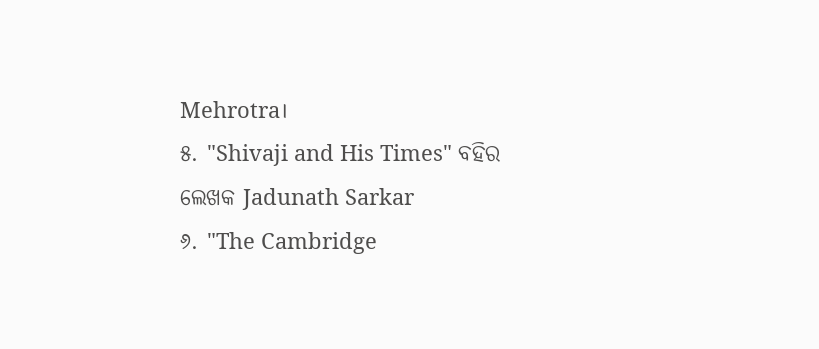Mehrotra।
୫. "Shivaji and His Times" ବହିର ଲେଖକ Jadunath Sarkar
୬. "The Cambridge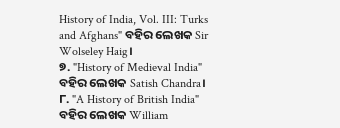History of India, Vol. III: Turks and Afghans" ବହିର ଲେଖକ Sir Wolseley Haig।
୭. "History of Medieval India" ବହିର ଲେଖକ Satish Chandra।
୮. "A History of British India" ବହିର ଲେଖକ William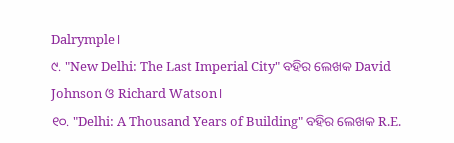Dalrymple।
୯. "New Delhi: The Last Imperial City" ବହିର ଲେଖକ David Johnson ଓ Richard Watson।
୧୦. "Delhi: A Thousand Years of Building" ବହିର ଲେଖକ R.E.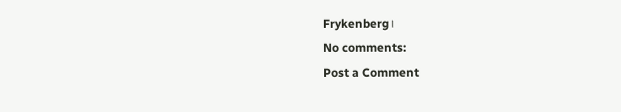Frykenberg।
No comments:
Post a Comment